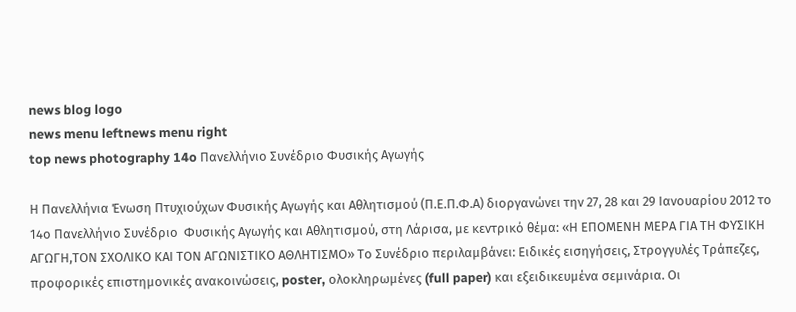news blog logo
news menu leftnews menu right
top news photography 14o Πανελλήνιο Συνέδριο Φυσικής Αγωγής

Η Πανελλήνια Ένωση Πτυχιούχων Φυσικής Αγωγής και Αθλητισμού (Π.Ε.Π.Φ.Α) διοργανώνει την 27, 28 και 29 Ιανουαρίου 2012 το 14ο Πανελλήνιο Συνέδριο  Φυσικής Αγωγής και Αθλητισμού, στη Λάρισα, με κεντρικό θέμα: «Η ΕΠΟΜΕΝΗ ΜΕΡΑ ΓΙΑ ΤΗ ΦΥΣΙΚΗ ΑΓΩΓΗ,ΤΟΝ ΣΧΟΛΙΚΟ ΚΑΙ ΤΟΝ ΑΓΩΝΙΣΤΙΚΟ ΑΘΛΗΤΙΣΜΟ» Το Συνέδριο περιλαμβάνει: Ειδικές εισηγήσεις, Στρογγυλές Τράπεζες, προφορικές επιστημονικές ανακοινώσεις, poster, ολοκληρωμένες (full paper) και εξειδικευμένα σεμινάρια. Οι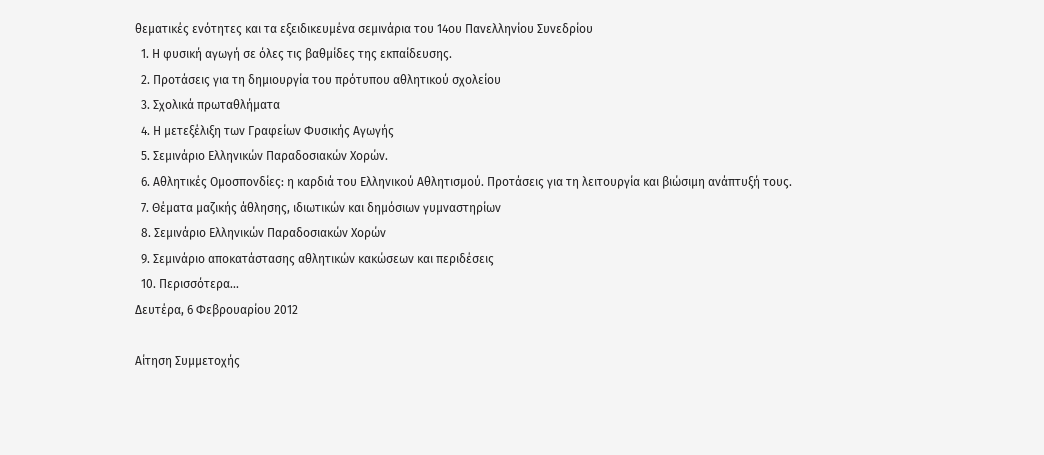θεματικές ενότητες και τα εξειδικευμένα σεμινάρια του 14ου Πανελληνίου Συνεδρίου
  1. Η φυσική αγωγή σε όλες τις βαθμίδες της εκπαίδευσης.
  2. Προτάσεις για τη δημιουργία του πρότυπου αθλητικού σχολείου
  3. Σχολικά πρωταθλήματα
  4. Η μετεξέλιξη των Γραφείων Φυσικής Αγωγής
  5. Σεμινάριο Ελληνικών Παραδοσιακών Χορών.
  6. Αθλητικές Ομοσπονδίες: η καρδιά του Ελληνικού Αθλητισμού. Προτάσεις για τη λειτουργία και βιώσιμη ανάπτυξή τους.
  7. Θέματα μαζικής άθλησης, ιδιωτικών και δημόσιων γυμναστηρίων
  8. Σεμινάριο Ελληνικών Παραδοσιακών Χορών
  9. Σεμινάριο αποκατάστασης αθλητικών κακώσεων και περιδέσεις
  10. Περισσότερα...
Δευτέρα, 6 Φεβρουαρίου 2012

Αίτηση Συμμετοχής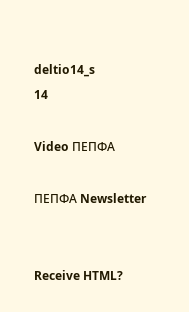deltio14_s
14

Video ΠΕΠΦΑ

ΠΕΠΦΑ Newsletter


Receive HTML?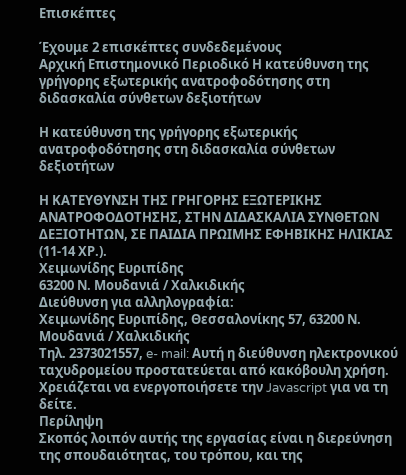Επισκέπτες

Έχουμε 2 επισκέπτες συνδεδεμένους
Αρχική Επιστημονικό Περιοδικό Η κατεύθυνση της γρήγορης εξωτερικής ανατροφοδότησης στη διδασκαλία σύνθετων δεξιοτήτων

Η κατεύθυνση της γρήγορης εξωτερικής ανατροφοδότησης στη διδασκαλία σύνθετων δεξιοτήτων

Η ΚΑΤΕΥΘΥΝΣΗ ΤΗΣ ΓΡΗΓΟΡΗΣ ΕΞΩΤΕΡΙΚΗΣ ΑΝΑΤΡΟΦΟΔΟΤΗΣΗΣ, ΣΤΗΝ ΔΙΔΑΣΚΑΛΙΑ ΣΥΝΘΕΤΩΝ ΔΕΞΙΟΤΗΤΩΝ, ΣΕ ΠΑΙΔΙΑ ΠΡΩΙΜΗΣ ΕΦΗΒΙΚΗΣ ΗΛΙΚΙΑΣ (11-14 ΧΡ.).
Χειμωνίδης Ευριπίδης
63200 Ν. Μουδανιά / Χαλκιδικής
Διεύθυνση για αλληλογραφία:
Χειμωνίδης Ευριπίδης, Θεσσαλονίκης 57, 63200 Ν. Μουδανιά / Χαλκιδικής
Τηλ. 2373021557, e- mail: Αυτή η διεύθυνση ηλεκτρονικού ταχυδρομείου προστατεύεται από κακόβουλη χρήση. Χρειάζεται να ενεργοποιήσετε την Javascript για να τη δείτε.
Περίληψη
Σκοπός λοιπόν αυτής της εργασίας είναι η διερεύνηση της σπουδαιότητας, του τρόπου, και της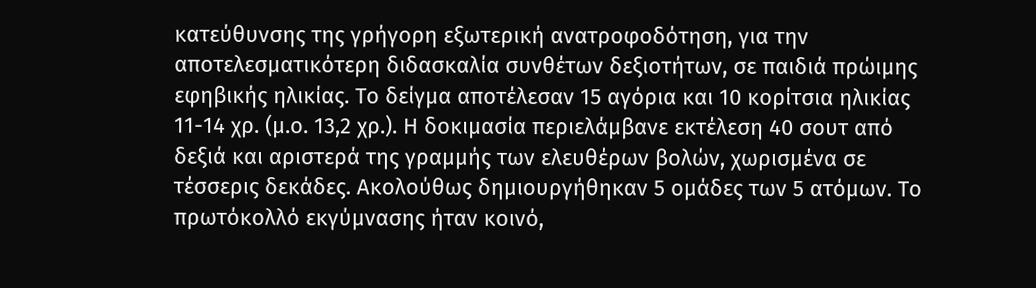κατεύθυνσης της γρήγορη εξωτερική ανατροφοδότηση, για την αποτελεσματικότερη διδασκαλία συνθέτων δεξιοτήτων, σε παιδιά πρώιμης εφηβικής ηλικίας. Το δείγμα αποτέλεσαν 15 αγόρια και 10 κορίτσια ηλικίας 11-14 χρ. (μ.ο. 13,2 χρ.). Η δοκιμασία περιελάμβανε εκτέλεση 40 σουτ από δεξιά και αριστερά της γραμμής των ελευθέρων βολών, χωρισμένα σε τέσσερις δεκάδες. Ακολούθως δημιουργήθηκαν 5 ομάδες των 5 ατόμων. Το πρωτόκολλό εκγύμνασης ήταν κοινό,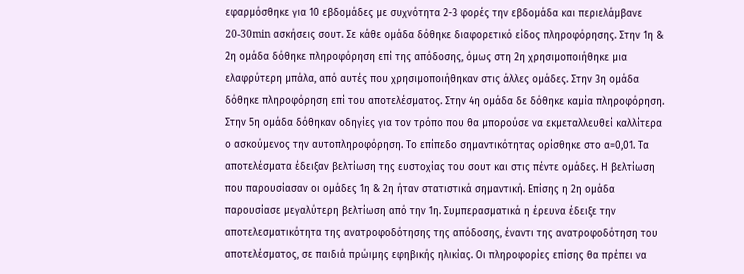εφαρμόσθηκε για 10 εβδομάδες με συχνότητα 2-3 φορές την εβδομάδα και περιελάμβανε 20-30min ασκήσεις σουτ. Σε κάθε ομάδα δόθηκε διαφορετικό είδος πληροφόρησης. Στην 1η & 2η ομάδα δόθηκε πληροφόρηση επί της απόδοσης, όμως στη 2η χρησιμοποιήθηκε μια ελαφρύτερη μπάλα, από αυτές που χρησιμοποιήθηκαν στις άλλες ομάδες. Στην 3η ομάδα δόθηκε πληροφόρηση επί του αποτελέσματος. Στην 4η ομάδα δε δόθηκε καμία πληροφόρηση. Στην 5η ομάδα δόθηκαν οδηγίες για τον τρόπο που θα μπορούσε να εκμεταλλευθεί καλλίτερα ο ασκούμενος την αυτοπληροφόρηση. Το επίπεδο σημαντικότητας ορίσθηκε στο α=0,01. Τα αποτελέσματα έδειξαν βελτίωση της ευστοχίας του σουτ και στις πέντε ομάδες. Η βελτίωση που παρουσίασαν οι ομάδες 1η & 2η ήταν στατιστικά σημαντική. Επίσης η 2η ομάδα παρουσίασε μεγαλύτερη βελτίωση από την 1η. Συμπερασματικά η έρευνα έδειξε την αποτελεσματικότητα της ανατροφοδότησης της απόδοσης, έναντι της ανατροφοδότηση του αποτελέσματος, σε παιδιά πρώιμης εφηβικής ηλικίας. Οι πληροφορίες επίσης θα πρέπει να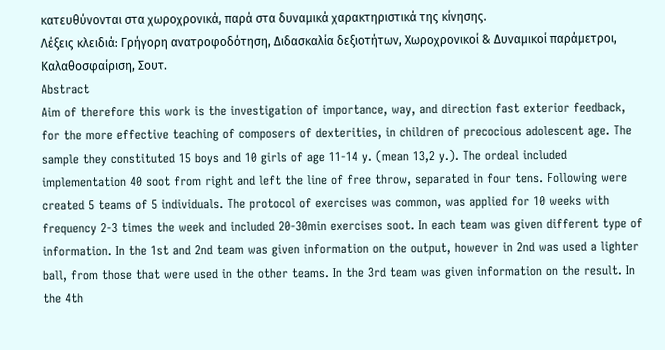κατευθύνονται στα χωροχρονικά, παρά στα δυναμικά χαρακτηριστικά της κίνησης.
Λέξεις κλειδιά: Γρήγορη ανατροφοδότηση, Διδασκαλία δεξιοτήτων, Χωροχρονικοί & Δυναμικοί παράμετροι, Καλαθοσφαίριση, Σουτ.
Abstract
Aim of therefore this work is the investigation of importance, way, and direction fast exterior feedback, for the more effective teaching of composers of dexterities, in children of precocious adolescent age. The sample they constituted 15 boys and 10 girls of age 11-14 y. (mean 13,2 y.). The ordeal included implementation 40 soot from right and left the line of free throw, separated in four tens. Following were created 5 teams of 5 individuals. The protocol of exercises was common, was applied for 10 weeks with frequency 2-3 times the week and included 20-30min exercises soot. In each team was given different type of information. In the 1st and 2nd team was given information on the output, however in 2nd was used a lighter ball, from those that were used in the other teams. In the 3rd team was given information on the result. In the 4th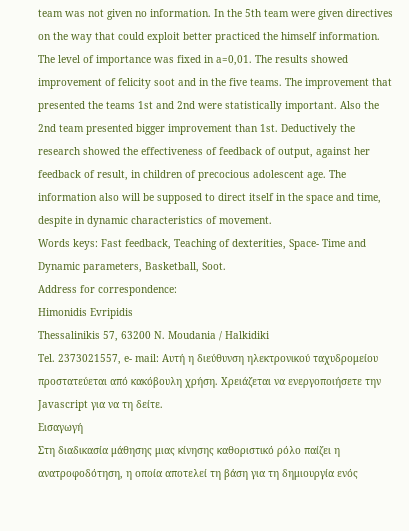team was not given no information. In the 5th team were given directives on the way that could exploit better practiced the himself information. The level of importance was fixed in a=0,01. The results showed improvement of felicity soot and in the five teams. The improvement that presented the teams 1st and 2nd were statistically important. Also the 2nd team presented bigger improvement than 1st. Deductively the research showed the effectiveness of feedback of output, against her feedback of result, in children of precocious adolescent age. The information also will be supposed to direct itself in the space and time, despite in dynamic characteristics of movement.
Words keys: Fast feedback, Teaching of dexterities, Space- Time and Dynamic parameters, Basketball, Soot.
Address for correspondence:
Himonidis Evripidis
Thessalinikis 57, 63200 N. Moudania / Halkidiki
Tel. 2373021557, e- mail: Αυτή η διεύθυνση ηλεκτρονικού ταχυδρομείου προστατεύεται από κακόβουλη χρήση. Χρειάζεται να ενεργοποιήσετε την Javascript για να τη δείτε.
Εισαγωγή
Στη διαδικασία μάθησης μιας κίνησης καθοριστικό ρόλο παίζει η ανατροφοδότηση, η οποία αποτελεί τη βάση για τη δημιουργία ενός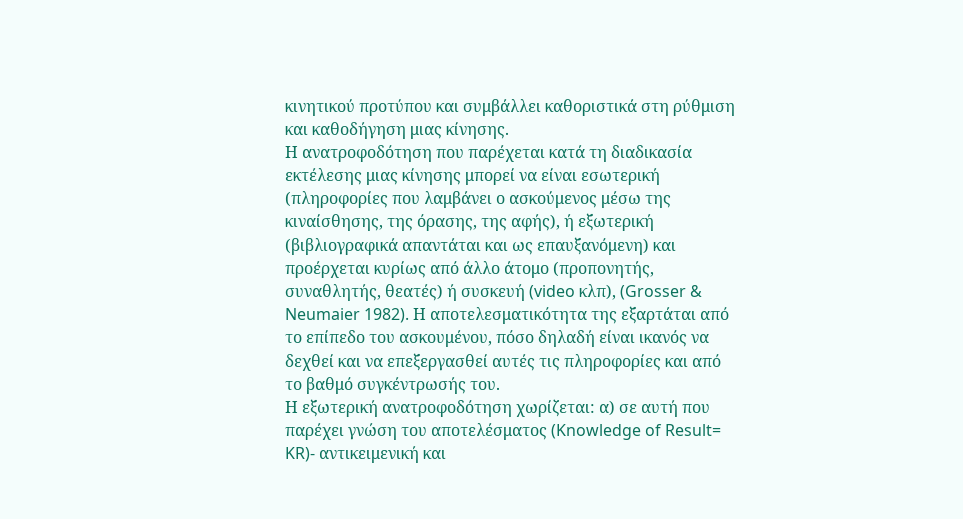κινητικού προτύπου και συμβάλλει καθοριστικά στη ρύθμιση και καθοδήγηση μιας κίνησης.
Η ανατροφοδότηση που παρέχεται κατά τη διαδικασία εκτέλεσης μιας κίνησης μπορεί να είναι εσωτερική (πληροφορίες που λαμβάνει ο ασκούμενος μέσω της κιναίσθησης, της όρασης, της αφής), ή εξωτερική (βιβλιογραφικά απαντάται και ως επαυξανόμενη) και προέρχεται κυρίως από άλλο άτομο (προπονητής, συναθλητής, θεατές) ή συσκευή (video κλπ), (Grosser & Neumaier 1982). Η αποτελεσματικότητα της εξαρτάται από το επίπεδο του ασκουμένου, πόσο δηλαδή είναι ικανός να δεχθεί και να επεξεργασθεί αυτές τις πληροφορίες και από το βαθμό συγκέντρωσής του.
Η εξωτερική ανατροφοδότηση χωρίζεται: α) σε αυτή που παρέχει γνώση του αποτελέσματος (Knowledge of Result= KR)- αντικειμενική και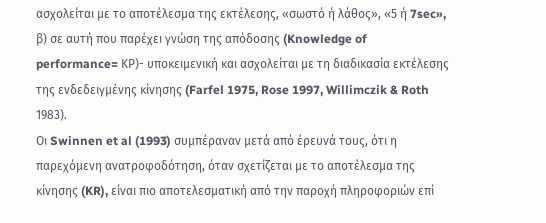ασχολείται με το αποτέλεσμα της εκτέλεσης, «σωστό ή λάθος», «5 ή 7sec», β) σε αυτή που παρέχει γνώση της απόδοσης (Knowledge of performance= ΚΡ)- υποκειμενική και ασχολείται με τη διαδικασία εκτέλεσης της ενδεδειγμένης κίνησης (Farfel 1975, Rose 1997, Willimczik & Roth 1983).
Οι Swinnen et al (1993) συμπέραναν μετά από έρευνά τους, ότι η παρεχόμενη ανατροφοδότηση, όταν σχετίζεται με το αποτέλεσμα της κίνησης (KR), είναι πιο αποτελεσματική από την παροχή πληροφοριών επί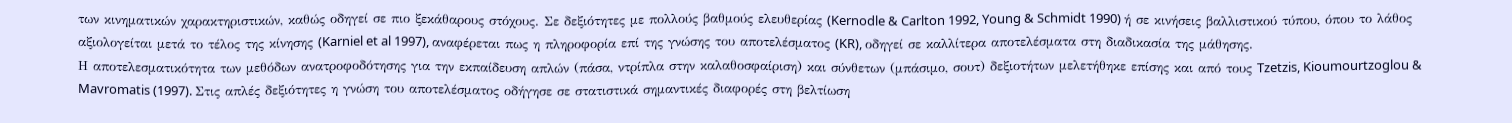των κινηματικών χαρακτηριστικών, καθώς οδηγεί σε πιο ξεκάθαρους στόχους. Σε δεξιότητες με πολλούς βαθμούς ελευθερίας (Kernodle & Carlton 1992, Young & Schmidt 1990) ή σε κινήσεις βαλλιστικού τύπου, όπου το λάθος αξιολογείται μετά το τέλος της κίνησης (Karniel et al 1997), αναφέρεται πως η πληροφορία επί της γνώσης του αποτελέσματος (KR), οδηγεί σε καλλίτερα αποτελέσματα στη διαδικασία της μάθησης.
Η αποτελεσματικότητα των μεθόδων ανατροφοδότησης για την εκπαίδευση απλών (πάσα, ντρίπλα στην καλαθοσφαίριση) και σύνθετων (μπάσιμο, σουτ) δεξιοτήτων μελετήθηκε επίσης και από τους Tzetzis, Kioumourtzoglou & Mavromatis (1997). Στις απλές δεξιότητες η γνώση του αποτελέσματος οδήγησε σε στατιστικά σημαντικές διαφορές στη βελτίωση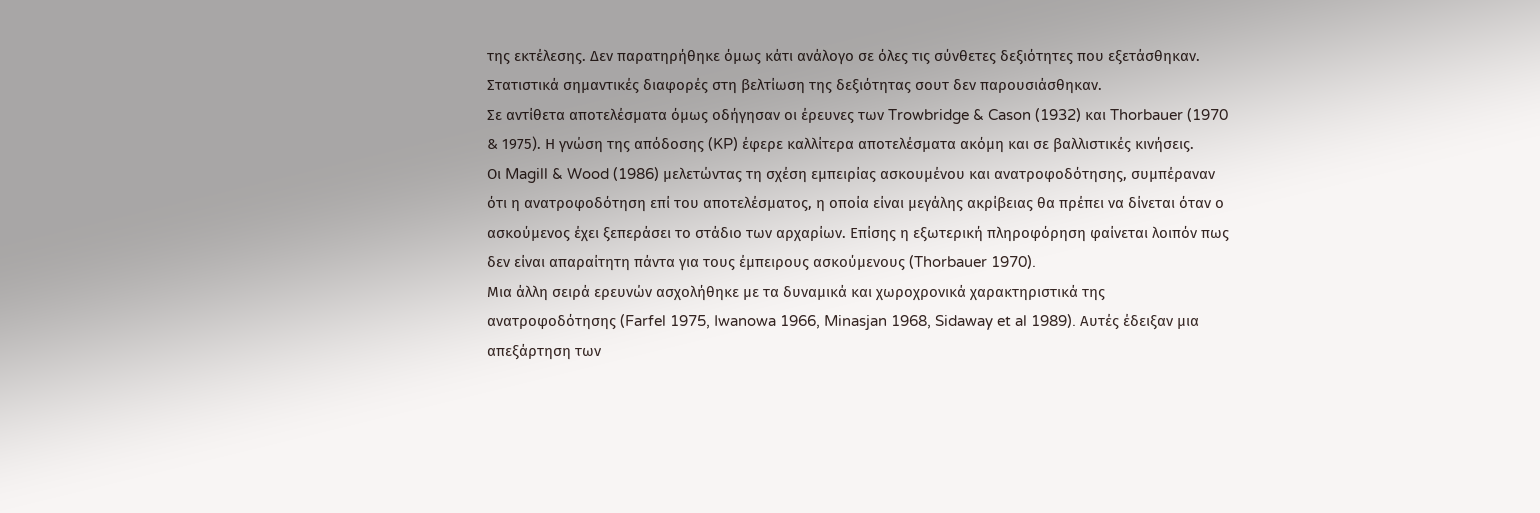της εκτέλεσης. Δεν παρατηρήθηκε όμως κάτι ανάλογο σε όλες τις σύνθετες δεξιότητες που εξετάσθηκαν. Στατιστικά σημαντικές διαφορές στη βελτίωση της δεξιότητας σουτ δεν παρουσιάσθηκαν.
Σε αντίθετα αποτελέσματα όμως οδήγησαν οι έρευνες των Trowbridge & Cason (1932) και Thorbauer (1970 & 1975). Η γνώση της απόδοσης (KP) έφερε καλλίτερα αποτελέσματα ακόμη και σε βαλλιστικές κινήσεις.
Οι Magill & Wood (1986) μελετώντας τη σχέση εμπειρίας ασκουμένου και ανατροφοδότησης, συμπέραναν ότι η ανατροφοδότηση επί του αποτελέσματος, η οποία είναι μεγάλης ακρίβειας θα πρέπει να δίνεται όταν ο ασκούμενος έχει ξεπεράσει το στάδιο των αρχαρίων. Επίσης η εξωτερική πληροφόρηση φαίνεται λοιπόν πως δεν είναι απαραίτητη πάντα για τους έμπειρους ασκούμενους (Thorbauer 1970).
Μια άλλη σειρά ερευνών ασχολήθηκε με τα δυναμικά και χωροχρονικά χαρακτηριστικά της ανατροφοδότησης (Farfel 1975, Iwanowa 1966, Minasjan 1968, Sidaway et al 1989). Αυτές έδειξαν μια απεξάρτηση των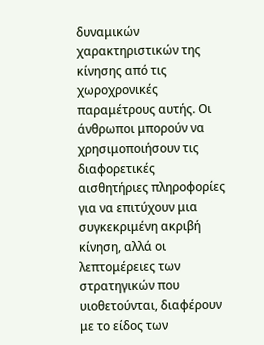δυναμικών χαρακτηριστικών της κίνησης από τις χωροχρονικές παραμέτρους αυτής. Οι άνθρωποι μπορούν να χρησιμοποιήσουν τις διαφορετικές αισθητήριες πληροφορίες για να επιτύχουν μια συγκεκριμένη ακριβή κίνηση, αλλά οι λεπτομέρειες των στρατηγικών που υιοθετούνται, διαφέρουν με το είδος των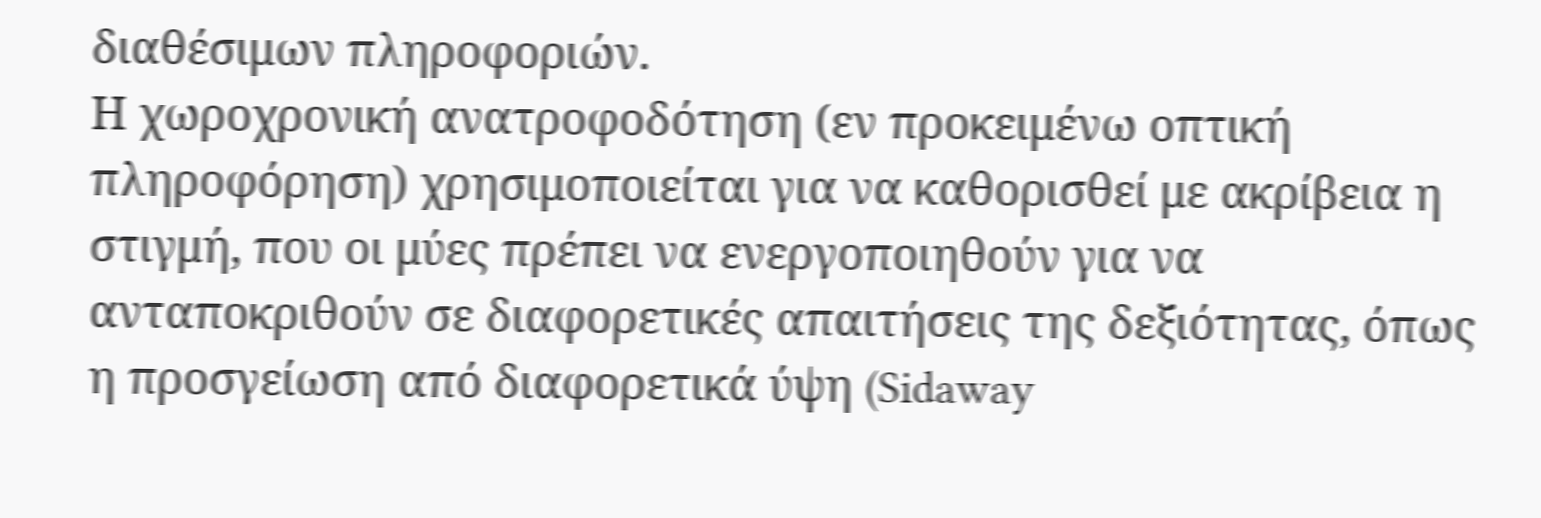διαθέσιμων πληροφοριών.
Η χωροχρονική ανατροφοδότηση (εν προκειμένω οπτική πληροφόρηση) χρησιμοποιείται για να καθορισθεί με ακρίβεια η στιγμή, που οι μύες πρέπει να ενεργοποιηθούν για να ανταποκριθούν σε διαφορετικές απαιτήσεις της δεξιότητας, όπως η προσγείωση από διαφορετικά ύψη (Sidaway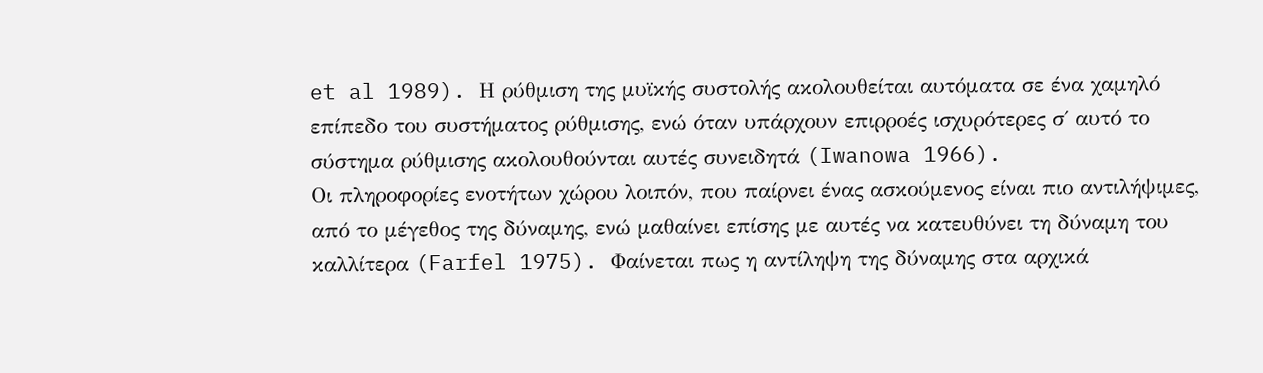et al 1989). Η ρύθμιση της μυϊκής συστολής ακολουθείται αυτόματα σε ένα χαμηλό επίπεδο του συστήματος ρύθμισης, ενώ όταν υπάρχουν επιρροές ισχυρότερες σ΄ αυτό το σύστημα ρύθμισης ακολουθούνται αυτές συνειδητά (Iwanowa 1966).
Οι πληροφορίες ενοτήτων χώρου λοιπόν, που παίρνει ένας ασκούμενος είναι πιο αντιλήψιμες, από το μέγεθος της δύναμης, ενώ μαθαίνει επίσης με αυτές να κατευθύνει τη δύναμη του καλλίτερα (Farfel 1975). Φαίνεται πως η αντίληψη της δύναμης στα αρχικά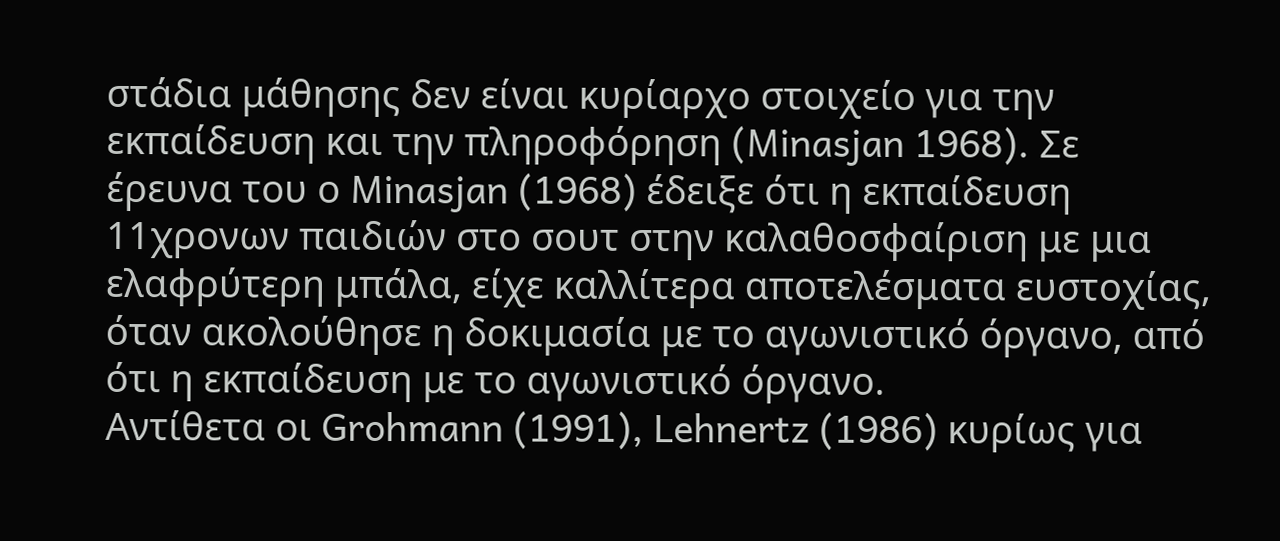στάδια μάθησης δεν είναι κυρίαρχο στοιχείο για την εκπαίδευση και την πληροφόρηση (Minasjan 1968). Σε έρευνα του ο Minasjan (1968) έδειξε ότι η εκπαίδευση 11χρονων παιδιών στο σουτ στην καλαθοσφαίριση με μια ελαφρύτερη μπάλα, είχε καλλίτερα αποτελέσματα ευστοχίας, όταν ακολούθησε η δοκιμασία με το αγωνιστικό όργανο, από ότι η εκπαίδευση με το αγωνιστικό όργανο.
Αντίθετα οι Grohmann (1991), Lehnertz (1986) κυρίως για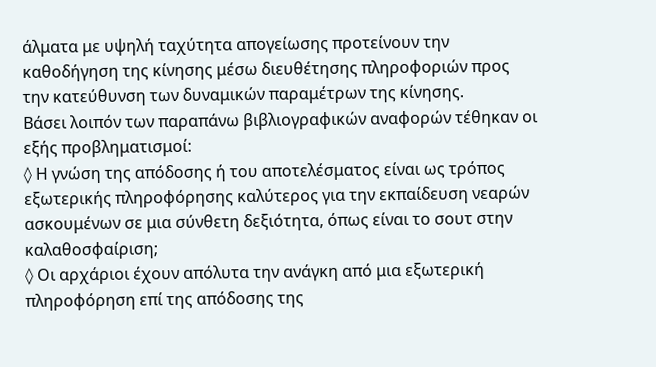άλματα με υψηλή ταχύτητα απογείωσης προτείνουν την καθοδήγηση της κίνησης μέσω διευθέτησης πληροφοριών προς την κατεύθυνση των δυναμικών παραμέτρων της κίνησης.
Βάσει λοιπόν των παραπάνω βιβλιογραφικών αναφορών τέθηκαν οι εξής προβληματισμοί:
◊ Η γνώση της απόδοσης ή του αποτελέσματος είναι ως τρόπος εξωτερικής πληροφόρησης καλύτερος για την εκπαίδευση νεαρών ασκουμένων σε μια σύνθετη δεξιότητα, όπως είναι το σουτ στην καλαθοσφαίριση;
◊ Οι αρχάριοι έχουν απόλυτα την ανάγκη από μια εξωτερική πληροφόρηση επί της απόδοσης της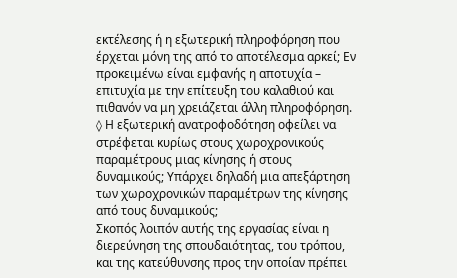εκτέλεσης ή η εξωτερική πληροφόρηση που έρχεται μόνη της από το αποτέλεσμα αρκεί; Εν προκειμένω είναι εμφανής η αποτυχία – επιτυχία με την επίτευξη του καλαθιού και πιθανόν να μη χρειάζεται άλλη πληροφόρηση.
◊ Η εξωτερική ανατροφοδότηση οφείλει να στρέφεται κυρίως στους χωροχρονικούς παραμέτρους μιας κίνησης ή στους δυναμικούς; Υπάρχει δηλαδή μια απεξάρτηση των χωροχρονικών παραμέτρων της κίνησης από τους δυναμικούς;
Σκοπός λοιπόν αυτής της εργασίας είναι η διερεύνηση της σπουδαιότητας, του τρόπου, και της κατεύθυνσης προς την οποίαν πρέπει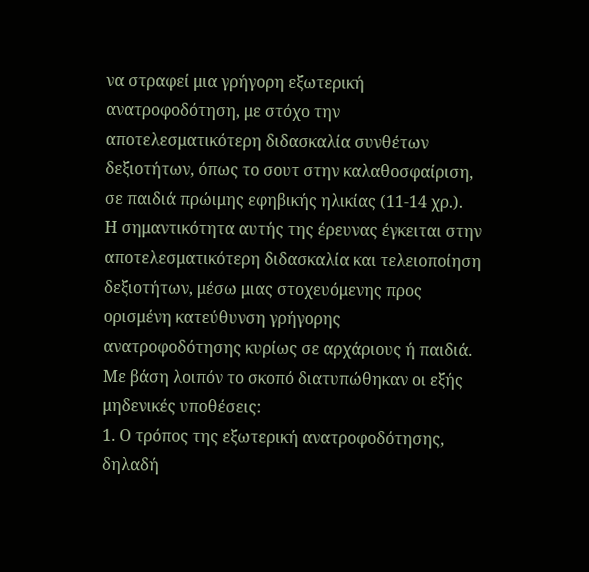να στραφεί μια γρήγορη εξωτερική ανατροφοδότηση, με στόχο την αποτελεσματικότερη διδασκαλία συνθέτων δεξιοτήτων, όπως το σουτ στην καλαθοσφαίριση, σε παιδιά πρώιμης εφηβικής ηλικίας (11-14 χρ.).
Η σημαντικότητα αυτής της έρευνας έγκειται στην αποτελεσματικότερη διδασκαλία και τελειοποίηση δεξιοτήτων, μέσω μιας στοχευόμενης προς ορισμένη κατεύθυνση γρήγορης ανατροφοδότησης κυρίως σε αρχάριους ή παιδιά.
Με βάση λοιπόν το σκοπό διατυπώθηκαν οι εξής μηδενικές υποθέσεις:
1. Ο τρόπος της εξωτερική ανατροφοδότησης, δηλαδή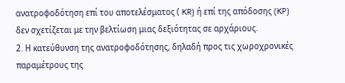ανατροφοδότηση επί του αποτελέσματος ( KR) ή επί της απόδοσης (KP) δεν σχετίζεται με την βελτίωση μιας δεξιότητας σε αρχάριους.
2. Η κατεύθυνση της ανατροφοδότησης, δηλαδή προς τις χωροχρονικές παραμέτρους της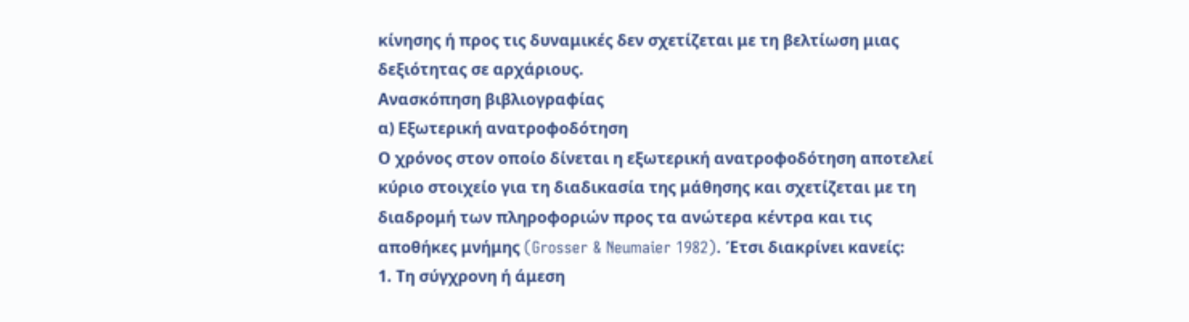κίνησης ή προς τις δυναμικές δεν σχετίζεται με τη βελτίωση μιας δεξιότητας σε αρχάριους.
Ανασκόπηση βιβλιογραφίας
α) Εξωτερική ανατροφοδότηση
Ο χρόνος στον οποίο δίνεται η εξωτερική ανατροφοδότηση αποτελεί κύριο στοιχείο για τη διαδικασία της μάθησης και σχετίζεται με τη διαδρομή των πληροφοριών προς τα ανώτερα κέντρα και τις αποθήκες μνήμης (Grosser & Neumaier 1982). Έτσι διακρίνει κανείς:
1. Τη σύγχρονη ή άμεση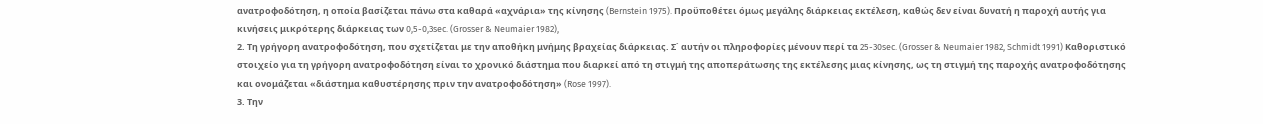ανατροφοδότηση, η οποία βασίζεται πάνω στα καθαρά «αχνάρια» της κίνησης (Bernstein 1975). Προϋποθέτει όμως μεγάλης διάρκειας εκτέλεση, καθώς δεν είναι δυνατή η παροχή αυτής για κινήσεις μικρότερης διάρκειας των 0,5-0,3sec. (Grosser & Neumaier 1982),
2. Τη γρήγορη ανατροφοδότηση, που σχετίζεται με την αποθήκη μνήμης βραχείας διάρκειας. Σ΄ αυτήν οι πληροφορίες μένουν περί τα 25-30sec. (Grosser & Neumaier 1982, Schmidt 1991) Καθοριστικό στοιχείο για τη γρήγορη ανατροφοδότηση είναι το χρονικό διάστημα που διαρκεί από τη στιγμή της αποπεράτωσης της εκτέλεσης μιας κίνησης, ως τη στιγμή της παροχής ανατροφοδότησης και ονομάζεται «διάστημα καθυστέρησης πριν την ανατροφοδότηση» (Rose 1997).
3. Την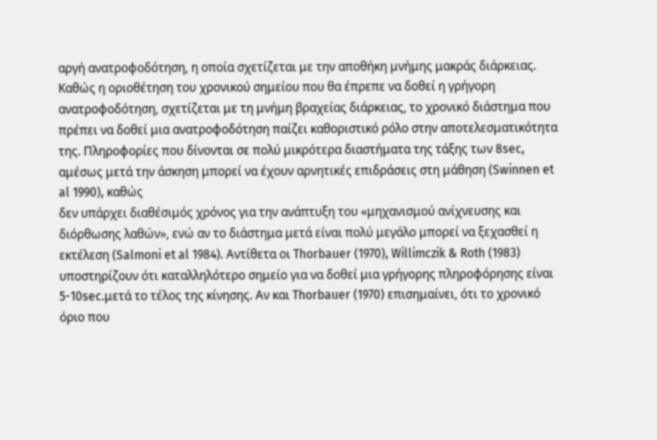αργή ανατροφοδότηση, η οποία σχετίζεται με την αποθήκη μνήμης μακράς διάρκειας.
Καθώς η οριοθέτηση του χρονικού σημείου που θα έπρεπε να δοθεί η γρήγορη ανατροφοδότηση, σχετίζεται με τη μνήμη βραχείας διάρκειας, το χρονικό διάστημα που πρέπει να δοθεί μια ανατροφοδότηση παίζει καθοριστικό ρόλο στην αποτελεσματικότητα της. Πληροφορίες που δίνονται σε πολύ μικρότερα διαστήματα της τάξης των 8sec, αμέσως μετά την άσκηση μπορεί να έχουν αρνητικές επιδράσεις στη μάθηση (Swinnen et al 1990), καθώς
δεν υπάρχει διαθέσιμός χρόνος για την ανάπτυξη του «μηχανισμού ανίχνευσης και διόρθωσης λαθών», ενώ αν το διάστημα μετά είναι πολύ μεγάλο μπορεί να ξεχασθεί η εκτέλεση (Salmoni et al 1984). Αντίθετα οι Thorbauer (1970), Willimczik & Roth (1983) υποστηρίζουν ότι καταλληλότερο σημείο για να δοθεί μια γρήγορης πληροφόρησης είναι 5-10sec.μετά το τέλος της κίνησης. Αν και Thorbauer (1970) επισημαίνει, ότι το χρονικό όριο που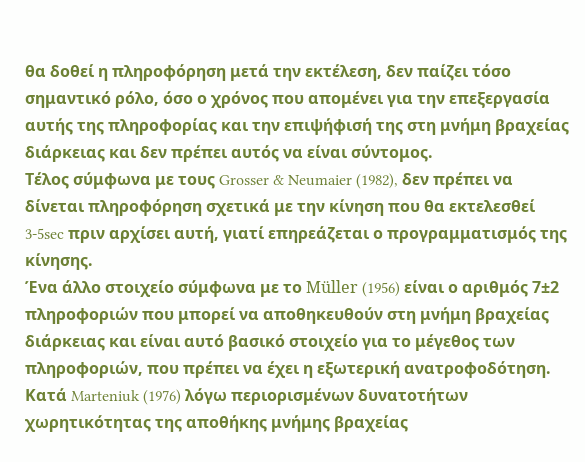θα δοθεί η πληροφόρηση μετά την εκτέλεση, δεν παίζει τόσο σημαντικό ρόλο, όσο ο χρόνος που απομένει για την επεξεργασία αυτής της πληροφορίας και την επιψήφισή της στη μνήμη βραχείας διάρκειας και δεν πρέπει αυτός να είναι σύντομος.
Τέλος σύμφωνα με τους Grosser & Neumaier (1982), δεν πρέπει να δίνεται πληροφόρηση σχετικά με την κίνηση που θα εκτελεσθεί 3-5sec πριν αρχίσει αυτή, γιατί επηρεάζεται ο προγραμματισμός της κίνησης.
Ένα άλλο στοιχείο σύμφωνα με το Müller (1956) είναι ο αριθμός 7±2 πληροφοριών που μπορεί να αποθηκευθούν στη μνήμη βραχείας διάρκειας και είναι αυτό βασικό στοιχείο για το μέγεθος των πληροφοριών, που πρέπει να έχει η εξωτερική ανατροφοδότηση.
Κατά Marteniuk (1976) λόγω περιορισμένων δυνατοτήτων χωρητικότητας της αποθήκης μνήμης βραχείας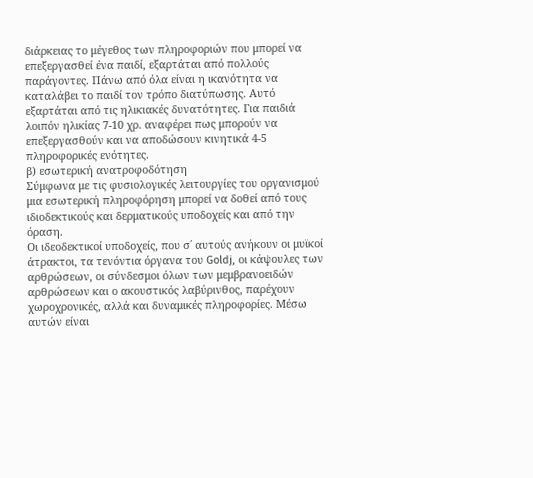διάρκειας το μέγεθος των πληροφοριών που μπορεί να επεξεργασθεί ένα παιδί, εξαρτάται από πολλούς παράγοντες. Πάνω από όλα είναι η ικανότητα να καταλάβει το παιδί τον τρόπο διατύπωσης. Αυτό εξαρτάται από τις ηλικιακές δυνατότητες. Για παιδιά λοιπόν ηλικίας 7-10 χρ. αναφέρει πως μπορούν να επεξεργασθούν και να αποδώσουν κινητικά 4-5 πληροφορικές ενότητες.
β) εσωτερική ανατροφοδότηση
Σύμφωνα με τις φυσιολογικές λειτουργίες του οργανισμού μια εσωτερική πληροφόρηση μπορεί να δοθεί από τους ιδιοδεκτικούς και δερματικούς υποδοχείς και από την όραση.
Οι ιδεοδεκτικοί υποδοχείς, που σ΄ αυτούς ανήκουν οι μυϊκοί άτρακτοι, τα τενόντια όργανα του Goldj, οι κάψουλες των αρθρώσεων, οι σύνδεσμοι όλων των μεμβρανοειδών αρθρώσεων και ο ακουστικός λαβύρινθος, παρέχουν χωροχρονικές, αλλά και δυναμικές πληροφορίες. Μέσω αυτών είναι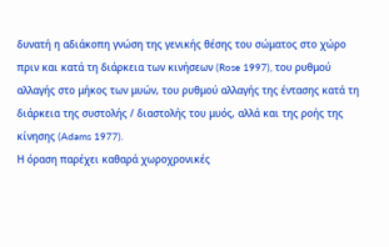δυνατή η αδιάκοπη γνώση της γενικής θέσης του σώματος στο χώρο πριν και κατά τη διάρκεια των κινήσεων (Rose 1997), του ρυθμού αλλαγής στο μήκος των μυών, του ρυθμού αλλαγής της έντασης κατά τη διάρκεια της συστολής / διαστολής του μυός, αλλά και της ροής της κίνησης (Adams 1977).
Η όραση παρέχει καθαρά χωροχρονικές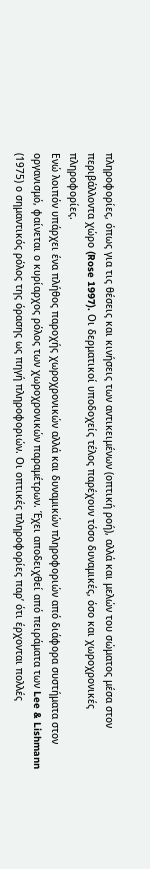πληροφορίες, όπως για τις θέσεις και κινήσεις των αντικειμένων (οπτική ροή), αλλά και μελών του σώματος μέσα στον περιβάλλοντα χώρο (Rose 1997). Οι δερματικοί υποδοχείς τέλος παρέχουν τόσο δυναμικές, όσο και χωροχρονικές πληροφορίες.
Ενώ λοιπόν υπάρχει ένα πλήθος παροχής χωροχρονικών αλλά και δυναμικών πληροφοριών από διάφορα συστήματα στον οργανισμό, φαίνεται ο κυρίαρχος ρόλος των χωροχρονικών παραμέτρων. Έχει αποδειχθεί από πειράματα των Lee & Lishmann (1975) ο σημαντικός ρόλος της όρασης ως πηγή πληροφοριών. Οι οπτικές πληροφορίες παρ’ ότι έρχονται πολλές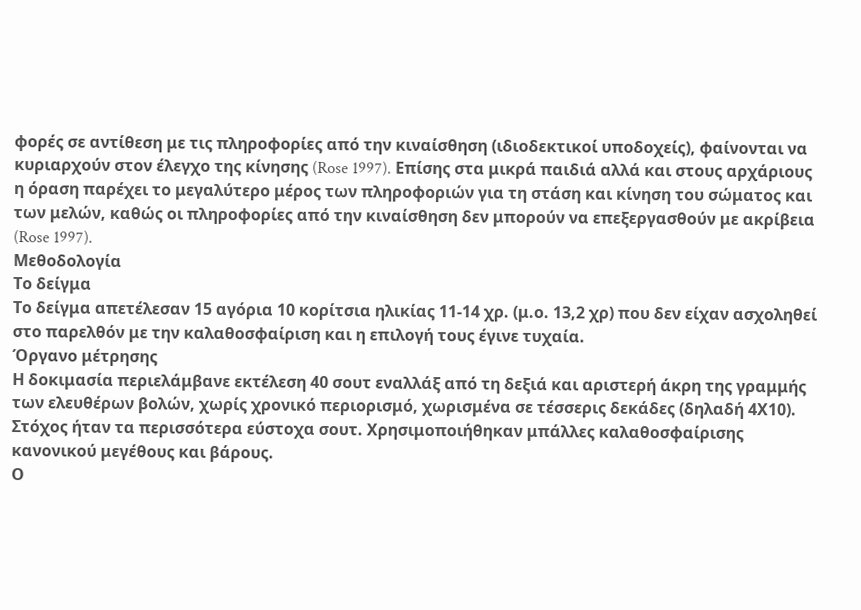φορές σε αντίθεση με τις πληροφορίες από την κιναίσθηση (ιδιοδεκτικοί υποδοχείς), φαίνονται να κυριαρχούν στον έλεγχο της κίνησης (Rose 1997). Επίσης στα μικρά παιδιά αλλά και στους αρχάριους η όραση παρέχει το μεγαλύτερο μέρος των πληροφοριών για τη στάση και κίνηση του σώματος και των μελών, καθώς οι πληροφορίες από την κιναίσθηση δεν μπορούν να επεξεργασθούν με ακρίβεια (Rose 1997).
Μεθοδολογία
Το δείγμα
Το δείγμα απετέλεσαν 15 αγόρια 10 κορίτσια ηλικίας 11-14 χρ. (μ.ο. 13,2 χρ) που δεν είχαν ασχοληθεί στο παρελθόν με την καλαθοσφαίριση και η επιλογή τους έγινε τυχαία.
Όργανο μέτρησης
Η δοκιμασία περιελάμβανε εκτέλεση 40 σουτ εναλλάξ από τη δεξιά και αριστερή άκρη της γραμμής των ελευθέρων βολών, χωρίς χρονικό περιορισμό, χωρισμένα σε τέσσερις δεκάδες (δηλαδή 4Χ10). Στόχος ήταν τα περισσότερα εύστοχα σουτ. Χρησιμοποιήθηκαν μπάλλες καλαθοσφαίρισης κανονικού μεγέθους και βάρους.
Ο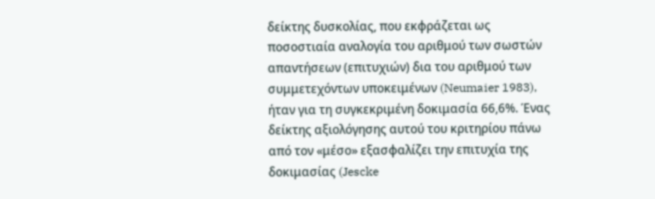δείκτης δυσκολίας, που εκφράζεται ως ποσοστιαία αναλογία του αριθμού των σωστών απαντήσεων (επιτυχιών) δια του αριθμού των συμμετεχόντων υποκειμένων (Neumaier 1983), ήταν για τη συγκεκριμένη δοκιμασία 66,6%. Ένας δείκτης αξιολόγησης αυτού του κριτηρίου πάνω από τον «μέσο» εξασφαλίζει την επιτυχία της δοκιμασίας (Jescke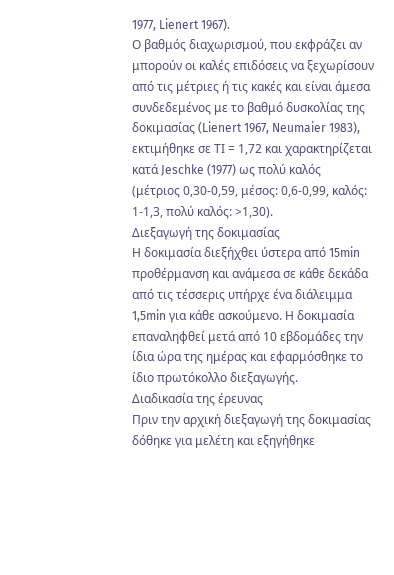1977, Lienert 1967).
Ο βαθμός διαχωρισμού, που εκφράζει αν μπορούν οι καλές επιδόσεις να ξεχωρίσουν από τις μέτριες ή τις κακές και είναι άμεσα συνδεδεμένος με το βαθμό δυσκολίας της δοκιμασίας (Lienert 1967, Neumaier 1983), εκτιμήθηκε σε ΤΙ = 1,72 και χαρακτηρίζεται κατά Jeschke (1977) ως πολύ καλός (μέτριος 0,30-0,59, μέσος: 0,6-0,99, καλός: 1-1,3, πολύ καλός: >1,30).
Διεξαγωγή της δοκιμασίας
Η δοκιμασία διεξήχθει ύστερα από 15min προθέρμανση και ανάμεσα σε κάθε δεκάδα από τις τέσσερις υπήρχε ένα διάλειμμα 1,5min για κάθε ασκούμενο. Η δοκιμασία επαναληφθεί μετά από 10 εβδομάδες την ίδια ώρα της ημέρας και εφαρμόσθηκε το ίδιο πρωτόκολλο διεξαγωγής.
Διαδικασία της έρευνας
Πριν την αρχική διεξαγωγή της δοκιμασίας δόθηκε για μελέτη και εξηγήθηκε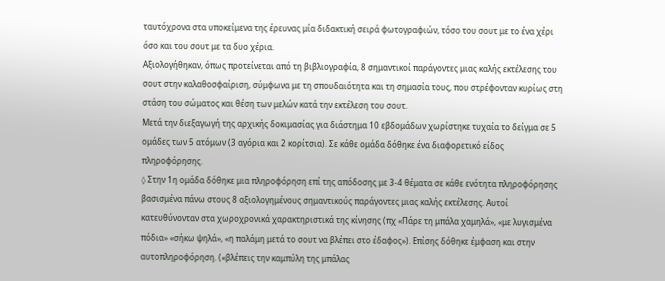ταυτόχρονα στα υποκείμενα της έρευνας μία διδακτική σειρά φωτογραφιών, τόσο του σουτ με το ένα χέρι όσο και του σουτ με τα δυο χέρια.
Αξιολογήθηκαν, όπως προτείνεται από τη βιβλιογραφία, 8 σημαντικοί παράγοντες μιας καλής εκτέλεσης του σουτ στην καλαθοσφαίριση, σύμφωνα με τη σπουδαιότητα και τη σημασία τους, που στρέφονταν κυρίως στη στάση του σώματος και θέση των μελών κατά την εκτέλεση του σουτ.
Μετά την διεξαγωγή της αρχικής δοκιμασίας για διάστημα 10 εβδομάδων χωρίστηκε τυχαία το δείγμα σε 5 ομάδες των 5 ατόμων (3 αγόρια και 2 κορίτσια). Σε κάθε ομάδα δόθηκε ένα διαφορετικό είδος πληροφόρησης.
◊ Στην 1η ομάδα δόθηκε μια πληροφόρηση επί της απόδοσης με 3-4 θέματα σε κάθε ενότητα πληροφόρησης βασισμένα πάνω στους 8 αξιολογημένους σημαντικούς παράγοντες μιας καλής εκτέλεσης. Αυτοί κατευθύνονταν στα χωροχρονικά χαρακτηριστικά της κίνησης (πχ «Πάρε τη μπάλα χαμηλά», «με λυγισμένα πόδια» «σήκω ψηλά», «η παλάμη μετά το σουτ να βλέπει στο έδαφος»). Επίσης δόθηκε έμφαση και στην αυτοπληροφόρηση. («βλέπεις την καμπύλη της μπάλας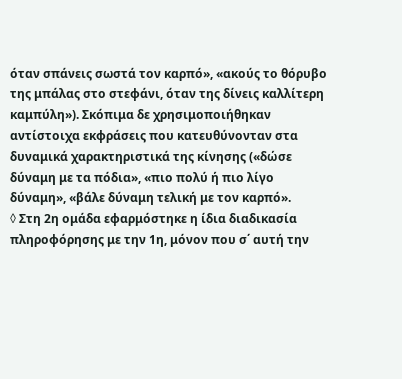όταν σπάνεις σωστά τον καρπό», «ακούς το θόρυβο της μπάλας στο στεφάνι, όταν της δίνεις καλλίτερη καμπύλη»). Σκόπιμα δε χρησιμοποιήθηκαν αντίστοιχα εκφράσεις που κατευθύνονταν στα δυναμικά χαρακτηριστικά της κίνησης («δώσε δύναμη με τα πόδια», «πιο πολύ ή πιο λίγο δύναμη», «βάλε δύναμη τελική με τον καρπό».
◊ Στη 2η ομάδα εφαρμόστηκε η ίδια διαδικασία πληροφόρησης με την 1η, μόνον που σ΄ αυτή την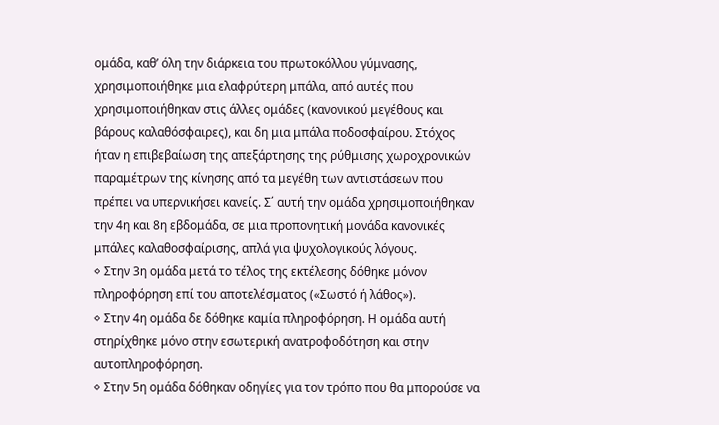ομάδα, καθ’ όλη την διάρκεια του πρωτοκόλλου γύμνασης, χρησιμοποιήθηκε μια ελαφρύτερη μπάλα, από αυτές που χρησιμοποιήθηκαν στις άλλες ομάδες (κανονικού μεγέθους και βάρους καλαθόσφαιρες), και δη μια μπάλα ποδοσφαίρου. Στόχος ήταν η επιβεβαίωση της απεξάρτησης της ρύθμισης χωροχρονικών παραμέτρων της κίνησης από τα μεγέθη των αντιστάσεων που πρέπει να υπερνικήσει κανείς. Σ΄ αυτή την ομάδα χρησιμοποιήθηκαν την 4η και 8η εβδομάδα, σε μια προπονητική μονάδα κανονικές μπάλες καλαθοσφαίρισης, απλά για ψυχολογικούς λόγους.
◊ Στην 3η ομάδα μετά το τέλος της εκτέλεσης δόθηκε μόνον πληροφόρηση επί του αποτελέσματος («Σωστό ή λάθος»).
◊ Στην 4η ομάδα δε δόθηκε καμία πληροφόρηση. Η ομάδα αυτή στηρίχθηκε μόνο στην εσωτερική ανατροφοδότηση και στην αυτοπληροφόρηση.
◊ Στην 5η ομάδα δόθηκαν οδηγίες για τον τρόπο που θα μπορούσε να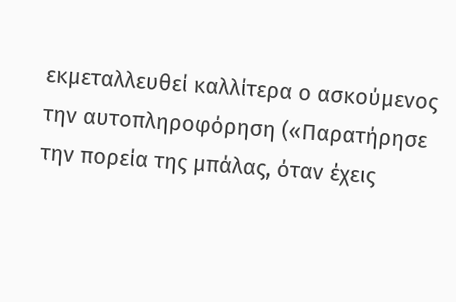εκμεταλλευθεί καλλίτερα ο ασκούμενος την αυτοπληροφόρηση («Παρατήρησε την πορεία της μπάλας, όταν έχεις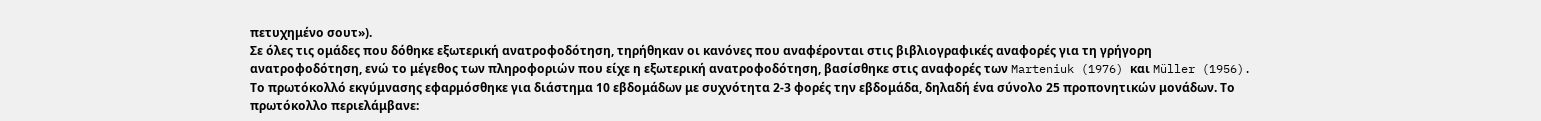πετυχημένο σουτ»).
Σε όλες τις ομάδες που δόθηκε εξωτερική ανατροφοδότηση, τηρήθηκαν οι κανόνες που αναφέρονται στις βιβλιογραφικές αναφορές για τη γρήγορη ανατροφοδότηση, ενώ το μέγεθος των πληροφοριών που είχε η εξωτερική ανατροφοδότηση, βασίσθηκε στις αναφορές των Marteniuk (1976) και Müller (1956).
Το πρωτόκολλό εκγύμνασης εφαρμόσθηκε για διάστημα 10 εβδομάδων με συχνότητα 2-3 φορές την εβδομάδα, δηλαδή ένα σύνολο 25 προπονητικών μονάδων. Το πρωτόκολλο περιελάμβανε: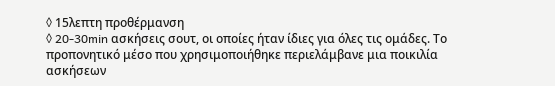◊ 15λεπτη προθέρμανση
◊ 20-30min ασκήσεις σουτ, οι οποίες ήταν ίδιες για όλες τις ομάδες. Το προπονητικό μέσο που χρησιμοποιήθηκε περιελάμβανε μια ποικιλία ασκήσεων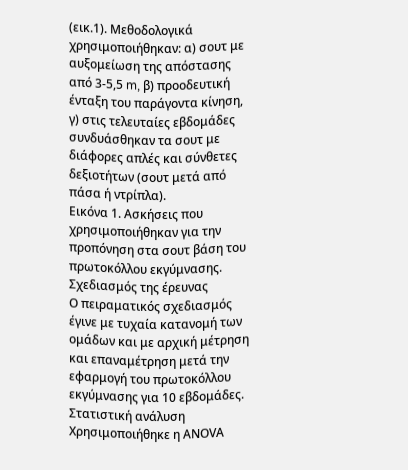(εικ.1). Μεθοδολογικά χρησιμοποιήθηκαν: α) σουτ με αυξομείωση της απόστασης από 3-5,5 m, β) προοδευτική ένταξη του παράγοντα κίνηση, γ) στις τελευταίες εβδομάδες
συνδυάσθηκαν τα σουτ με διάφορες απλές και σύνθετες δεξιοτήτων (σουτ μετά από πάσα ή ντρίπλα).
Εικόνα 1. Ασκήσεις που χρησιμοποιήθηκαν για την προπόνηση στα σουτ βάση του πρωτοκόλλου εκγύμνασης.
Σχεδιασμός της έρευνας
Ο πειραματικός σχεδιασμός έγινε με τυχαία κατανομή των ομάδων και με αρχική μέτρηση και επαναμέτρηση μετά την εφαρμογή του πρωτοκόλλου εκγύμνασης για 10 εβδομάδες.
Στατιστική ανάλυση
Χρησιμοποιήθηκε η ΑΝΟVΑ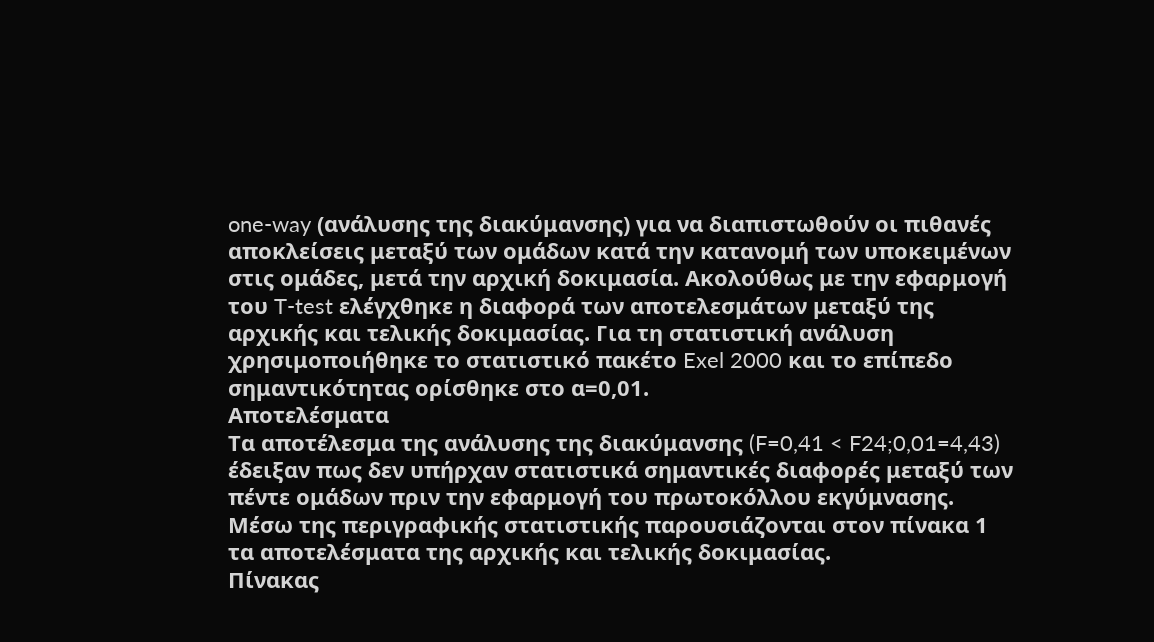one-way (ανάλυσης της διακύμανσης) για να διαπιστωθούν οι πιθανές αποκλείσεις μεταξύ των ομάδων κατά την κατανομή των υποκειμένων στις ομάδες, μετά την αρχική δοκιμασία. Ακολούθως με την εφαρμογή του T-test ελέγχθηκε η διαφορά των αποτελεσμάτων μεταξύ της αρχικής και τελικής δοκιμασίας. Για τη στατιστική ανάλυση χρησιμοποιήθηκε το στατιστικό πακέτο Exel 2000 και το επίπεδο σημαντικότητας ορίσθηκε στο α=0,01.
Αποτελέσματα
Τα αποτέλεσμα της ανάλυσης της διακύμανσης (F=0,41 < F24;0,01=4,43) έδειξαν πως δεν υπήρχαν στατιστικά σημαντικές διαφορές μεταξύ των πέντε ομάδων πριν την εφαρμογή του πρωτοκόλλου εκγύμνασης.
Μέσω της περιγραφικής στατιστικής παρουσιάζονται στον πίνακα 1 τα αποτελέσματα της αρχικής και τελικής δοκιμασίας.
Πίνακας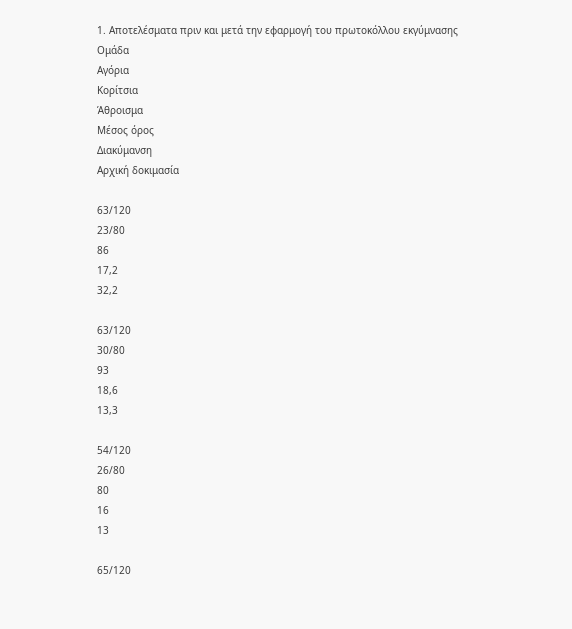1. Αποτελέσματα πριν και μετά την εφαρμογή του πρωτοκόλλου εκγύμνασης
Ομάδα
Αγόρια
Κορίτσια
Άθροισμα
Μέσος όρος
Διακύμανση
Αρχική δοκιμασία

63/120
23/80
86
17,2
32,2

63/120
30/80
93
18,6
13,3

54/120
26/80
80
16
13

65/120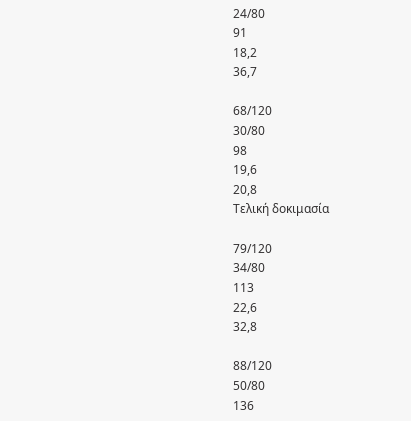24/80
91
18,2
36,7

68/120
30/80
98
19,6
20,8
Τελική δοκιμασία

79/120
34/80
113
22,6
32,8

88/120
50/80
136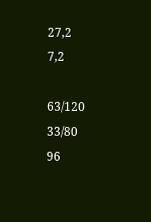27,2
7,2

63/120
33/80
96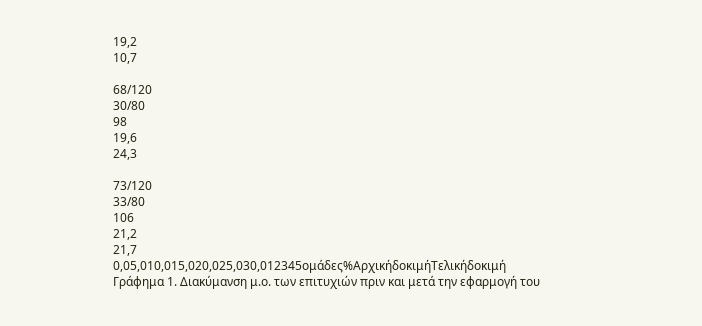19,2
10,7

68/120
30/80
98
19,6
24,3

73/120
33/80
106
21,2
21,7
0,05,010,015,020,025,030,012345ομάδες%ΑρχικήδοκιμήΤελικήδοκιμή
Γράφημα 1. Διακύμανση μ.ο. των επιτυχιών πριν και μετά την εφαρμογή του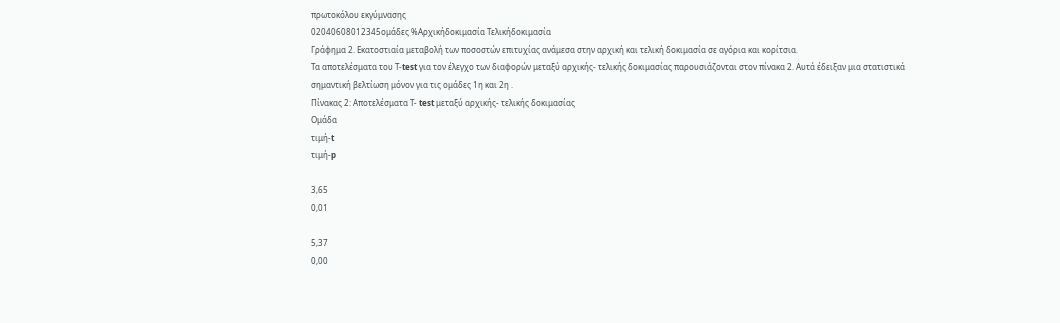πρωτοκόλου εκγύμνασης
02040608012345ομάδες %Αρχικήδοκιμασία Τελικήδοκιμασία
Γράφημα 2. Εκατοστιαία μεταβολή των ποσοστών επιτυχίας ανάμεσα στην αρχική και τελική δοκιμασία σε αγόρια και κορίτσια.
Τα αποτελέσματα του Τ-test για τον έλεγχο των διαφορών μεταξύ αρχικής- τελικής δοκιμασίας παρουσιάζονται στον πίνακα 2. Αυτά έδειξαν μια στατιστικά σημαντική βελτίωση μόνον για τις ομάδες 1η και 2η .
Πίνακας 2: Αποτελέσματα Τ- test μεταξύ αρχικής- τελικής δοκιμασίας
Ομάδα
τιμή-t
τιμή-p

3,65
0,01

5,37
0,00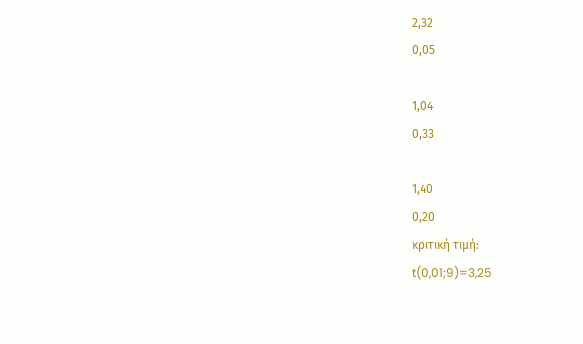2,32
0,05

1,04
0,33

1,40
0,20
κριτική τιμή:
t(0,01;9)=3,25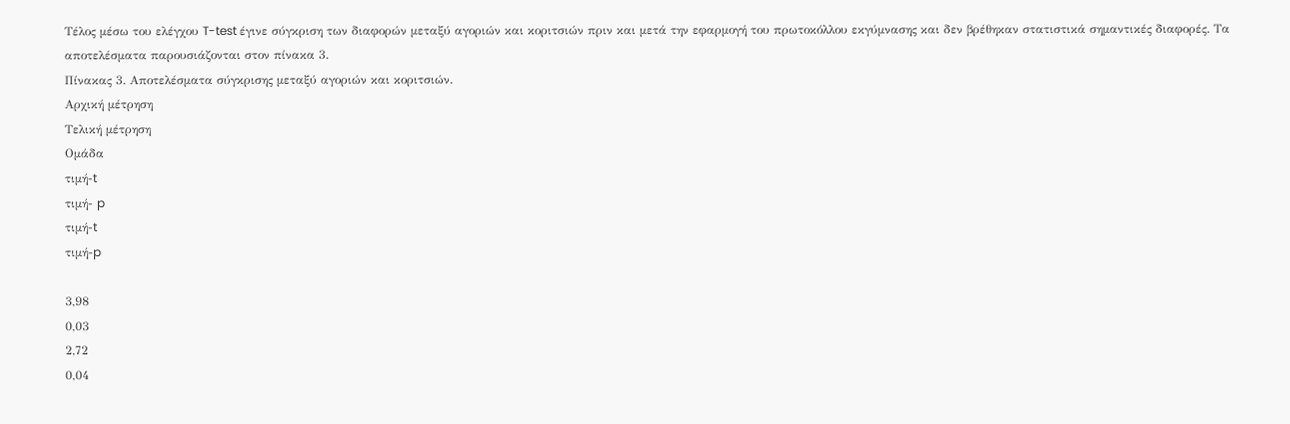Τέλος μέσω του ελέγχου T-test έγινε σύγκριση των διαφορών μεταξύ αγοριών και κοριτσιών πριν και μετά την εφαρμογή του πρωτοκόλλου εκγύμνασης και δεν βρέθηκαν στατιστικά σημαντικές διαφορές. Τα αποτελέσματα παρουσιάζονται στον πίνακα 3.
Πίνακας 3. Αποτελέσματα σύγκρισης μεταξύ αγοριών και κοριτσιών.
Αρχική μέτρηση
Τελική μέτρηση
Ομάδα
τιμή-t
τιμή- p
τιμή-t
τιμή-p

3,98
0,03
2,72
0,04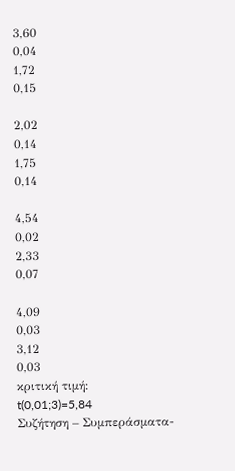3,60
0,04
1,72
0,15

2,02
0,14
1,75
0,14

4,54
0,02
2,33
0,07

4,09
0,03
3,12
0,03
κριτική τιμή:
t(0,01;3)=5,84
Συζήτηση – Συμπεράσματα-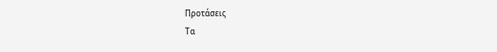Προτάσεις
Τα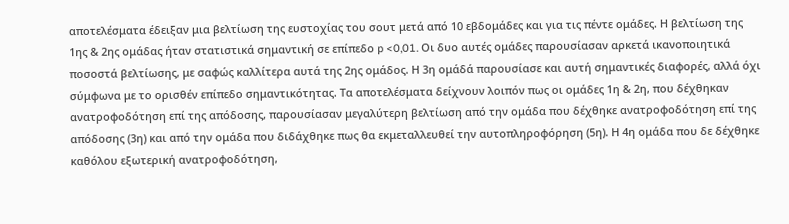αποτελέσματα έδειξαν μια βελτίωση της ευστοχίας του σουτ μετά από 10 εβδομάδες και για τις πέντε ομάδες. Η βελτίωση της 1ης & 2ης ομάδας ήταν στατιστικά σημαντική σε επίπεδο p <0,01. Οι δυο αυτές ομάδες παρουσίασαν αρκετά ικανοποιητικά ποσοστά βελτίωσης, με σαφώς καλλίτερα αυτά της 2ης ομάδος. Η 3η ομάδά παρουσίασε και αυτή σημαντικές διαφορές, αλλά όχι σύμφωνα με το ορισθέν επίπεδο σημαντικότητας. Τα αποτελέσματα δείχνουν λοιπόν πως οι ομάδες 1η & 2η, που δέχθηκαν ανατροφοδότηση επί της απόδοσης, παρουσίασαν μεγαλύτερη βελτίωση από την ομάδα που δέχθηκε ανατροφοδότηση επί της απόδοσης (3η) και από την ομάδα που διδάχθηκε πως θα εκμεταλλευθεί την αυτοπληροφόρηση (5η). Η 4η ομάδα που δε δέχθηκε καθόλου εξωτερική ανατροφοδότηση,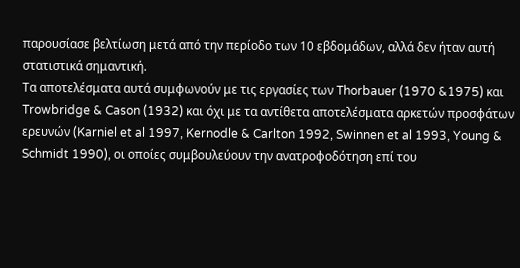παρουσίασε βελτίωση μετά από την περίοδο των 10 εβδομάδων, αλλά δεν ήταν αυτή στατιστικά σημαντική.
Τα αποτελέσματα αυτά συμφωνούν με τις εργασίες των Thorbauer (1970 &1975) και Trowbridge & Cason (1932) και όχι με τα αντίθετα αποτελέσματα αρκετών προσφάτων ερευνών (Karniel et al 1997, Kernodle & Carlton 1992, Swinnen et al 1993, Young & Schmidt 1990), οι οποίες συμβουλεύουν την ανατροφοδότηση επί του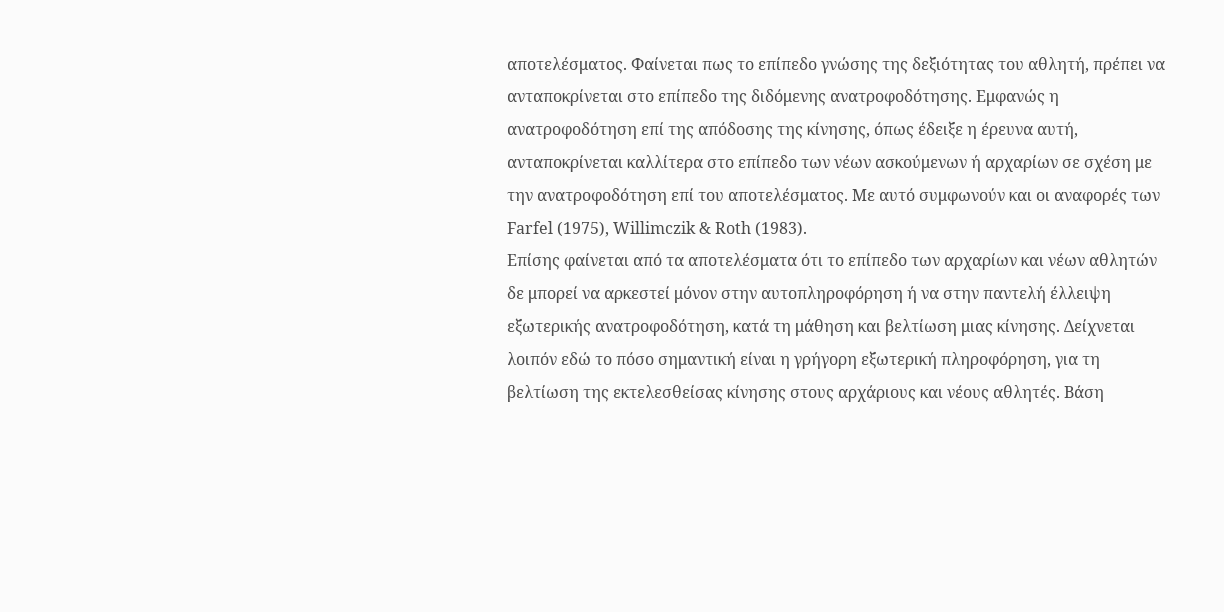αποτελέσματος. Φαίνεται πως το επίπεδο γνώσης της δεξιότητας του αθλητή, πρέπει να ανταποκρίνεται στο επίπεδο της διδόμενης ανατροφοδότησης. Εμφανώς η ανατροφοδότηση επί της απόδοσης της κίνησης, όπως έδειξε η έρευνα αυτή, ανταποκρίνεται καλλίτερα στο επίπεδο των νέων ασκούμενων ή αρχαρίων σε σχέση με την ανατροφοδότηση επί του αποτελέσματος. Με αυτό συμφωνούν και οι αναφορές των Farfel (1975), Willimczik & Roth (1983).
Επίσης φαίνεται από τα αποτελέσματα ότι το επίπεδο των αρχαρίων και νέων αθλητών δε μπορεί να αρκεστεί μόνον στην αυτοπληροφόρηση ή να στην παντελή έλλειψη εξωτερικής ανατροφοδότηση, κατά τη μάθηση και βελτίωση μιας κίνησης. Δείχνεται λοιπόν εδώ το πόσο σημαντική είναι η γρήγορη εξωτερική πληροφόρηση, για τη βελτίωση της εκτελεσθείσας κίνησης στους αρχάριους και νέους αθλητές. Βάση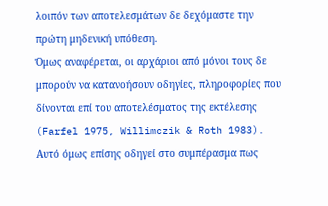λοιπόν των αποτελεσμάτων δε δεχόμαστε την πρώτη μηδενική υπόθεση.
Όμως αναφέρεται, οι αρχάριοι από μόνοι τους δε μπορούν να κατανοήσουν οδηγίες, πληροφορίες που δίνονται επί του αποτελέσματος της εκτέλεσης (Farfel 1975, Willimczik & Roth 1983). Αυτό όμως επίσης οδηγεί στο συμπέρασμα πως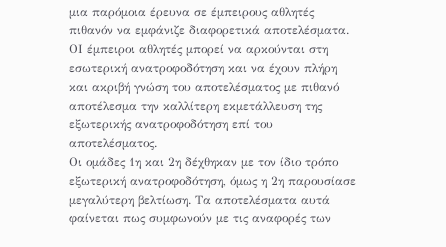μια παρόμοια έρευνα σε έμπειρους αθλητές πιθανόν να εμφάνιζε διαφορετικά αποτελέσματα. ΟΙ έμπειροι αθλητές μπορεί να αρκούνται στη εσωτερική ανατροφοδότηση και να έχουν πλήρη και ακριβή γνώση του αποτελέσματος με πιθανό αποτέλεσμα την καλλίτερη εκμετάλλευση της εξωτερικής ανατροφοδότηση επί του αποτελέσματος.
Οι ομάδες 1η και 2η δέχθηκαν με τον ίδιο τρόπο εξωτερική ανατροφοδότηση, όμως η 2η παρουσίασε μεγαλύτερη βελτίωση. Τα αποτελέσματα αυτά φαίνεται πως συμφωνούν με τις αναφορές των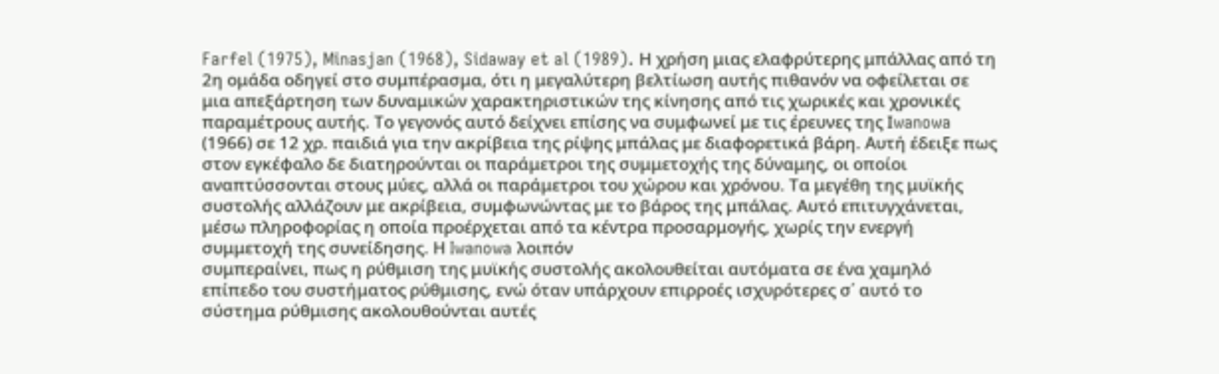Farfel (1975), Minasjan (1968), Sidaway et al (1989). Η χρήση μιας ελαφρύτερης μπάλλας από τη 2η ομάδα οδηγεί στο συμπέρασμα, ότι η μεγαλύτερη βελτίωση αυτής πιθανόν να οφείλεται σε μια απεξάρτηση των δυναμικών χαρακτηριστικών της κίνησης από τις χωρικές και χρονικές παραμέτρους αυτής. Το γεγονός αυτό δείχνει επίσης να συμφωνεί με τις έρευνες της Ιwanowa (1966) σε 12 χρ. παιδιά για την ακρίβεια της ρίψης μπάλας με διαφορετικά βάρη. Αυτή έδειξε πως στον εγκέφαλο δε διατηρούνται οι παράμετροι της συμμετοχής της δύναμης, οι οποίοι αναπτύσσονται στους μύες, αλλά οι παράμετροι του χώρου και χρόνου. Τα μεγέθη της μυϊκής συστολής αλλάζουν με ακρίβεια, συμφωνώντας με το βάρος της μπάλας. Αυτό επιτυγχάνεται, μέσω πληροφορίας η οποία προέρχεται από τα κέντρα προσαρμογής, χωρίς την ενεργή συμμετοχή της συνείδησης. Η Iwanowa λοιπόν
συμπεραίνει, πως η ρύθμιση της μυϊκής συστολής ακολουθείται αυτόματα σε ένα χαμηλό επίπεδο του συστήματος ρύθμισης, ενώ όταν υπάρχουν επιρροές ισχυρότερες σ΄ αυτό το σύστημα ρύθμισης ακολουθούνται αυτές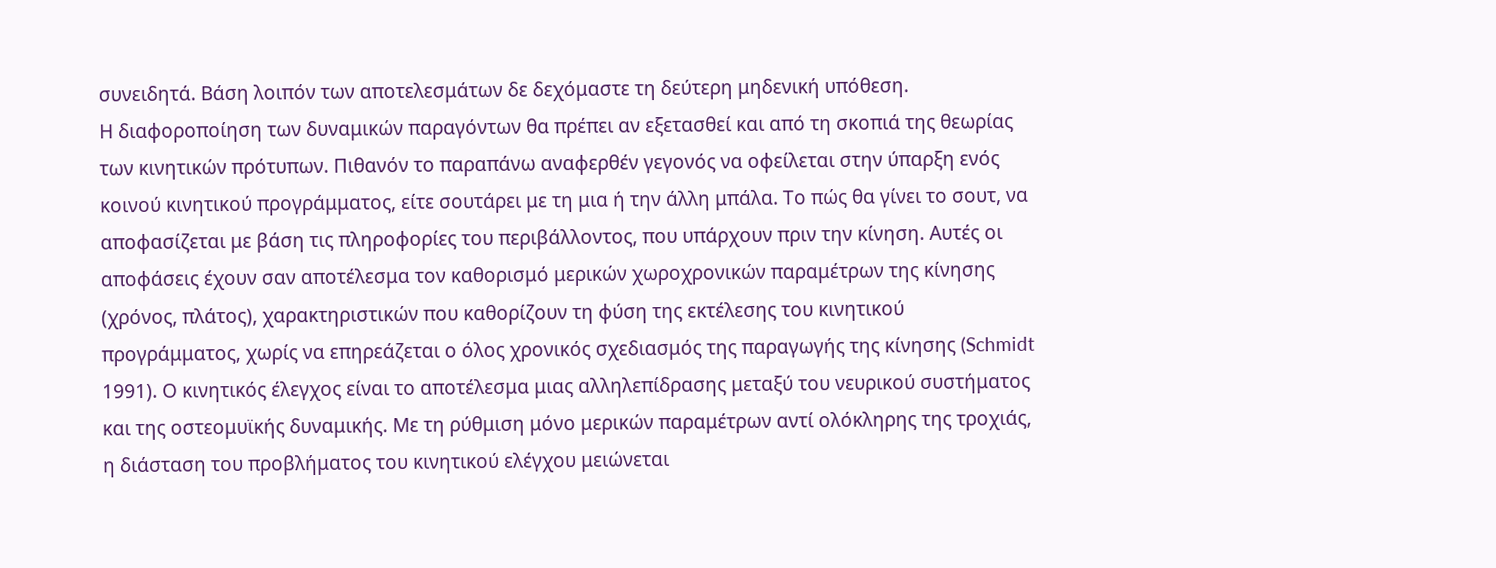συνειδητά. Βάση λοιπόν των αποτελεσμάτων δε δεχόμαστε τη δεύτερη μηδενική υπόθεση.
Η διαφοροποίηση των δυναμικών παραγόντων θα πρέπει αν εξετασθεί και από τη σκοπιά της θεωρίας των κινητικών πρότυπων. Πιθανόν το παραπάνω αναφερθέν γεγονός να οφείλεται στην ύπαρξη ενός κοινού κινητικού προγράμματος, είτε σουτάρει με τη μια ή την άλλη μπάλα. Το πώς θα γίνει το σουτ, να αποφασίζεται με βάση τις πληροφορίες του περιβάλλοντος, που υπάρχουν πριν την κίνηση. Αυτές οι αποφάσεις έχουν σαν αποτέλεσμα τον καθορισμό μερικών χωροχρονικών παραμέτρων της κίνησης (χρόνος, πλάτος), χαρακτηριστικών που καθορίζουν τη φύση της εκτέλεσης του κινητικού προγράμματος, χωρίς να επηρεάζεται ο όλος χρονικός σχεδιασμός της παραγωγής της κίνησης (Schmidt 1991). Ο κινητικός έλεγχος είναι το αποτέλεσμα μιας αλληλεπίδρασης μεταξύ του νευρικού συστήματος και της οστεομυϊκής δυναμικής. Με τη ρύθμιση μόνο μερικών παραμέτρων αντί ολόκληρης της τροχιάς, η διάσταση του προβλήματος του κινητικού ελέγχου μειώνεται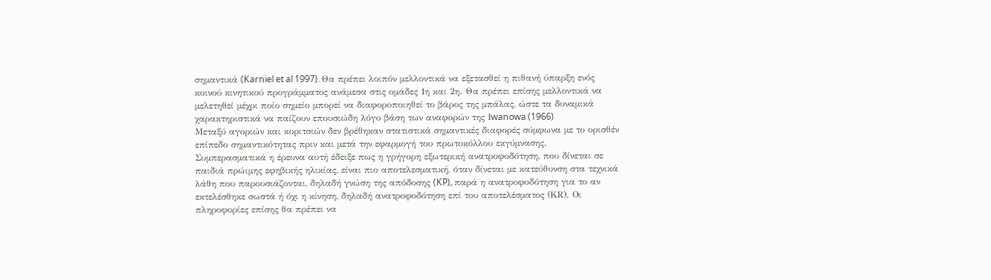σημαντικά (Karniel et al 1997). Θα πρέπει λοιπόν μελλοντικά να εξετασθεί η πιθανή ύπαρξη ενός κοινού κινητικού προγράμματος ανάμεσα στις ομάδες 1η και 2η. Θα πρέπει επίσης μελλοντικά να μελετηθεί μέχρι ποίο σημείο μπορεί να διαφοροποιηθεί το βάρος της μπάλας, ώστε τα δυναμικά χαρακτηριστικά να παίζουν επουσιώδη λόγο βάση των αναφορών της Ιwanowa (1966)
Μεταξύ αγοριών και κοριτσιών δεν βρέθηκαν στατιστικά σημαντικές διαφορές σύμφωνα με το ορισθέν επίπεδο σημαντικότητας πριν και μετά την εφαρμογή του πρωτοκόλλου εκγύμνασης.
Συμπερασματικά η έρευνα αυτή έδειξε πως η γρήγορη εξωτερική ανατροφοδότηση, που δίνεται σε παιδιά πρώιμης εφηβικής ηλικίας, είναι πιο αποτελεσματική, όταν δίνεται με κατεύθυνση στα τεχνικά λάθη που παρουσιάζονται, δηλαδή γνώση της απόδοσης (KP), παρά η ανατροφοδότηση για το αν εκτελέσθηκε σωστά ή όχι η κίνηση, δηλαδή ανατροφοδότηση επί του αποτελέσματος (ΚR). Οι πληροφορίες επίσης θα πρέπει να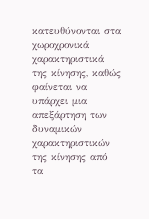κατευθύνονται στα χωροχρονικά χαρακτηριστικά της κίνησης, καθώς φαίνεται να υπάρχει μια απεξάρτηση των δυναμικών χαρακτηριστικών της κίνησης από τα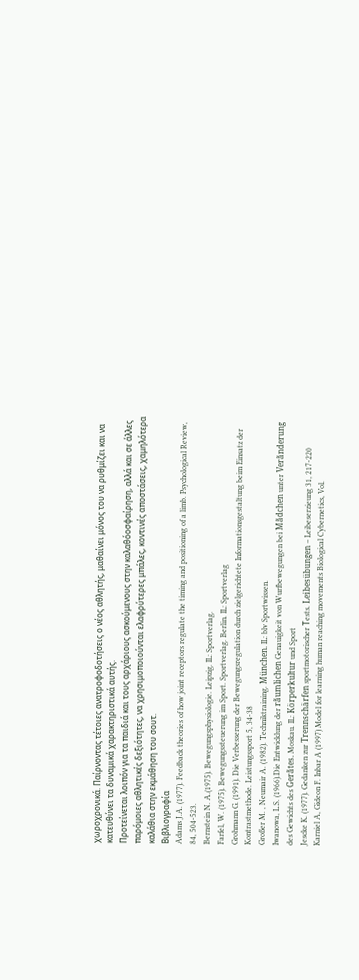χωροχρονικά. Παίρνοντας τέτοιες ανατροφοδοτήσεις ο νέος αθλητής, μαθαίνει μόνος του να ρυθμίζει και να κατευθύνει τα δυναμικά χαρακτηριστικά αυτής.
Προτείνεται λοιπόν για τα παιδιά και τους αρχάριους ασκούμενους στην καλαθόοσφαίρηση, αλλά και σε άλλες παρόμοιες αθλητικές δεξιότητες, να χρησιμοποιούνται ελαφρύτερες μπάλες, κοντινές αποστάσεις, χαμηλότερα καλάθια στην εκμάθηση του σουτ.
Βιβλιογραφία
Adams J.A. (1977). Feedback theories of how joint receptors regulate the timing and positioning of a limb. Psychological Review, 84, 504-523.
Bernstein N. A.(1975). Bewegungsphysiologie. Leipzig. IL: Sportverlag.
Farfel, W. (1975). Bewegungssteuerung im Sport. Sportverlag. Berlin. IL: Sportverlag
Grohmann G. (1991). Die Verbesserung der Bewegungsregulation durch zielgerichtete Informationsgestaltung beim Einsatz der Kontrastmethode. Leistungssport 5, 34-38
Großer M. , Neumair A. (1982). Techniktraining. München. IL: blv Sportwissen.
Iwanowa, L.S. (1966).Die Entwicklung der rãumlichen Genauigkeit von Wurfbewegungen bei Mãdchen unter Verãnderung des Gewichts des Gerãtes. Moskau. IL: Körperkultur und Sport
Jescke K. (1977). Gedanken zur Trennschärfen sportmotorischer Τests. Leibesübungen – Leibeserzieung 31, 217-220
Karniel A, Gideon F. Inbar A (1997) Model for learning human reaching movements Biological Cybernetics, Vol.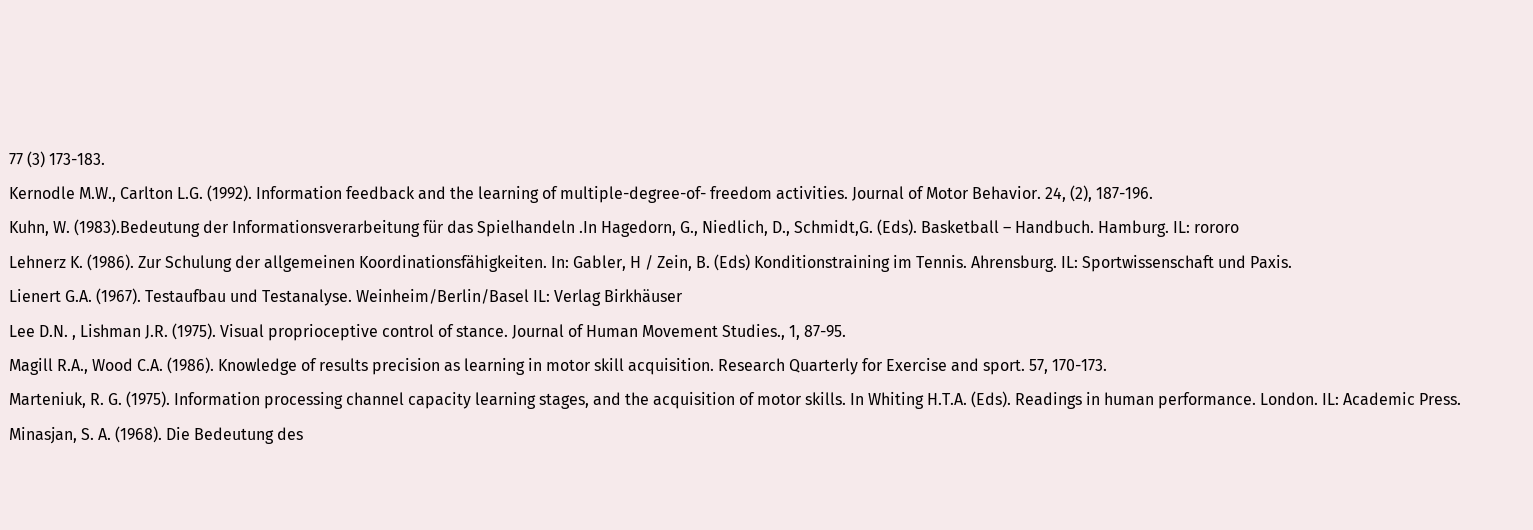77 (3) 173-183.
Kernodle M.W., Carlton L.G. (1992). Information feedback and the learning of multiple-degree-of- freedom activities. Journal of Motor Behavior. 24, (2), 187-196.
Kuhn, W. (1983).Bedeutung der Informationsverarbeitung für das Spielhandeln .In Hagedorn, G., Niedlich, D., Schmidt,G. (Eds). Basketball – Handbuch. Hamburg. IL: rororo
Lehnerz K. (1986). Zur Schulung der allgemeinen Koordinationsfähigkeiten. In: Gabler, H / Zein, B. (Eds) Konditionstraining im Tennis. Ahrensburg. IL: Sportwissenschaft und Paxis.
Lienert G.A. (1967). Testaufbau und Testanalyse. Weinheim/Berlin/Basel IL: Verlag Birkhäuser
Lee D.N. , Lishman J.R. (1975). Visual proprioceptive control of stance. Journal of Human Movement Studies., 1, 87-95.
Magill R.A., Wood C.A. (1986). Knowledge of results precision as learning in motor skill acquisition. Research Quarterly for Exercise and sport. 57, 170-173.
Marteniuk, R. G. (1975). Information processing channel capacity learning stages, and the acquisition of motor skills. In Whiting H.T.A. (Eds). Readings in human performance. London. IL: Academic Press.
Minasjan, S. A. (1968). Die Bedeutung des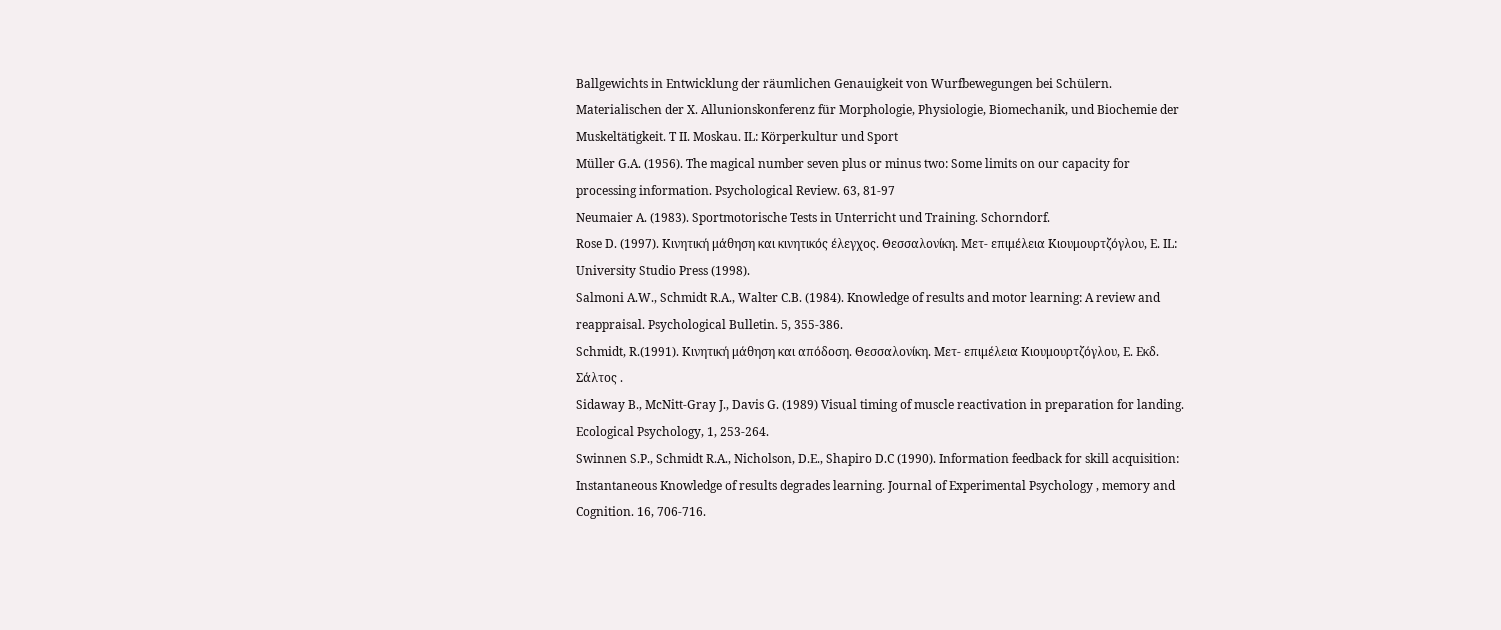Ballgewichts in Entwicklung der räumlichen Genauigkeit von Wurfbewegungen bei Schülern. Materialischen der X. Allunionskonferenz für Morphologie, Physiologie, Biomechanik, und Biochemie der Muskeltätigkeit. T II. Moskau. IL: Körperkultur und Sport
Müller G.A. (1956). The magical number seven plus or minus two: Some limits on our capacity for processing information. Psychological Review. 63, 81-97
Neumaier A. (1983). Sportmotorische Tests in Unterricht und Training. Schorndorf.
Rose D. (1997). Κινητική μάθηση και κινητικός έλεγχος. Θεσσαλονίκη. Μετ- επιμέλεια Κιουμουρτζόγλου, Ε. ΙL: University Studio Press (1998).
Salmoni A.W., Schmidt R.A., Walter C.B. (1984). Knowledge of results and motor learning: A review and reappraisal. Psychological Bulletin. 5, 355-386.
Schmidt, R.(1991). Κινητική μάθηση και απόδοση. Θεσσαλονίκη. Μετ- επιμέλεια Κιουμουρτζόγλου, Ε. Εκδ. Σάλτος .
Sidaway B., McNitt-Gray J., Davis G. (1989) Visual timing of muscle reactivation in preparation for landing. Ecological Psychology, 1, 253-264.
Swinnen S.P., Schmidt R.A., Nicholson, D.E., Shapiro D.C (1990). Information feedback for skill acquisition: Instantaneous Knowledge of results degrades learning. Journal of Experimental Psychology , memory and Cognition. 16, 706-716.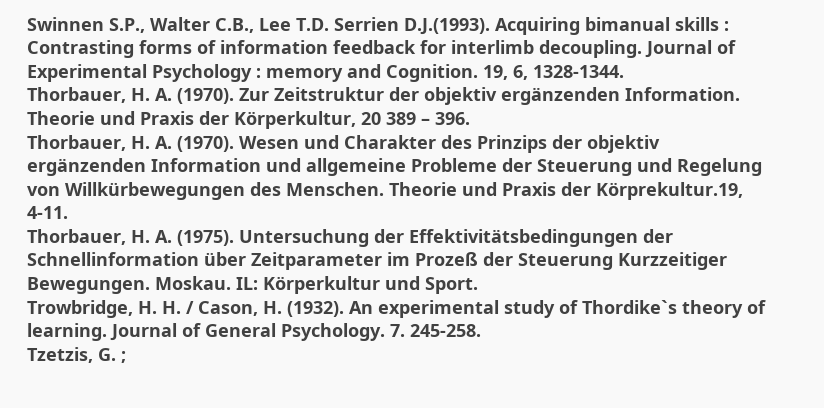Swinnen S.P., Walter C.B., Lee T.D. Serrien D.J.(1993). Acquiring bimanual skills : Contrasting forms of information feedback for interlimb decoupling. Journal of Experimental Psychology : memory and Cognition. 19, 6, 1328-1344.
Thorbauer, H. A. (1970). Zur Zeitstruktur der objektiv ergänzenden Information. Theorie und Praxis der Körperkultur, 20 389 – 396.
Thorbauer, H. A. (1970). Wesen und Charakter des Prinzips der objektiv ergänzenden Information und allgemeine Probleme der Steuerung und Regelung von Willkürbewegungen des Menschen. Theorie und Praxis der Körprekultur.19, 4-11.
Thorbauer, H. A. (1975). Untersuchung der Effektivitätsbedingungen der Schnellinformation über Zeitparameter im Prozeß der Steuerung Kurzzeitiger Bewegungen. Moskau. IL: Körperkultur und Sport.
Trowbridge, H. H. / Cason, H. (1932). An experimental study of Thordike`s theory of learning. Journal of General Psychology. 7. 245-258.
Tzetzis, G. ;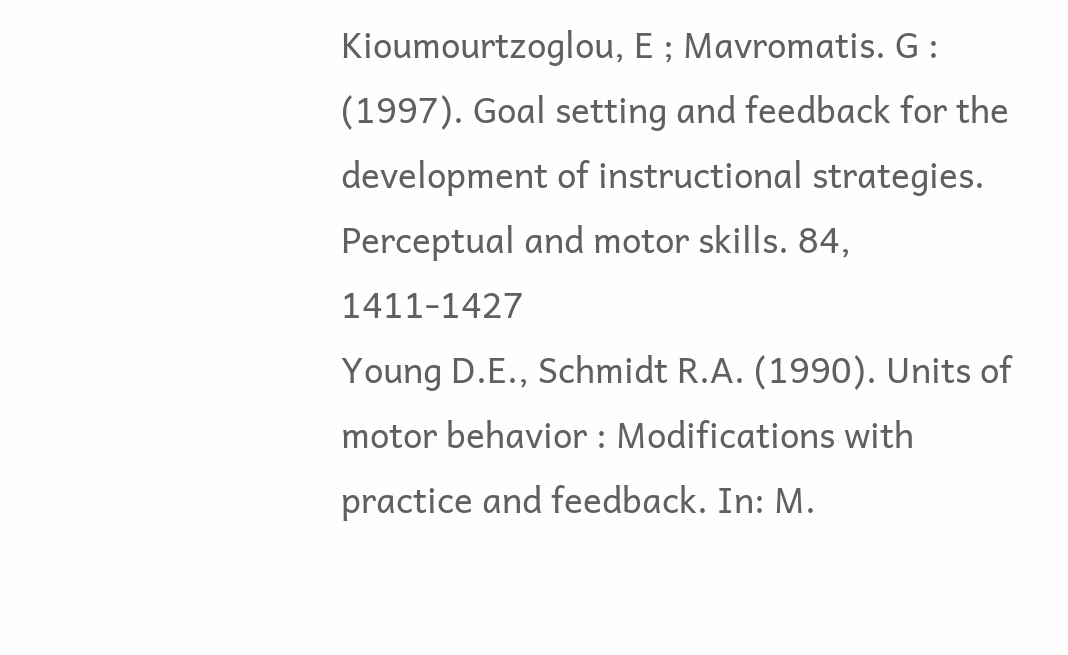Kioumourtzoglou, E ; Mavromatis. G : (1997). Goal setting and feedback for the development of instructional strategies. Perceptual and motor skills. 84, 1411-1427
Young D.E., Schmidt R.A. (1990). Units of motor behavior : Modifications with practice and feedback. In: M.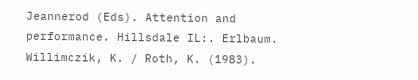Jeannerod (Eds). Attention and performance. Hillsdale IL:. Erlbaum.
Willimczik, K. / Roth, K. (1983).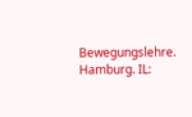Bewegungslehre. Hamburg. IL: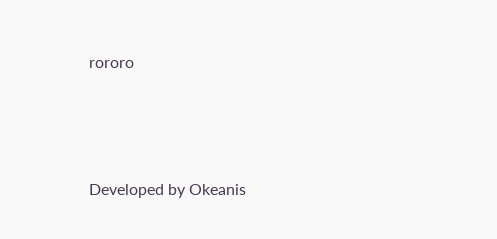rororo




Developed by Okeanis